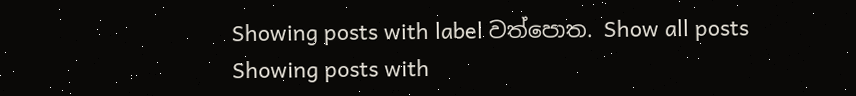Showing posts with label වත්පොත. Show all posts
Showing posts with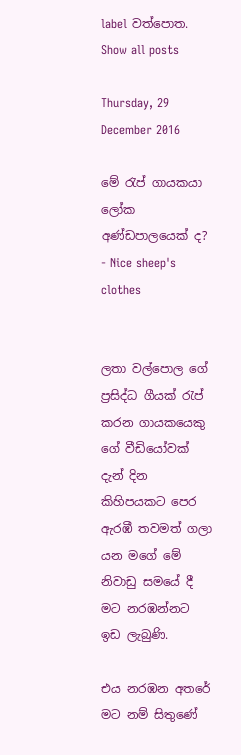label වත්පොත. Show all posts

Thursday, 29 December 2016

මේ රැප් ගායකයා ලෝක අණ්ඩපාලයෙක් ද? - Nice sheep's clothes


ලතා වල්පොල ගේ ප්‍රසිද්ධ ගීයක් රැප් කරන ගායකයෙකු ගේ වීඩියෝවක් දැන් දින කිහිපයකට පෙර ඇරඹී තවමත් ගලා යන මගේ මේ නිවාඩු සමයේ දී මට නරඹන්නට ඉඩ ලැබුණි.

එය නරඹන අතරේ මට නම් සිතුණේ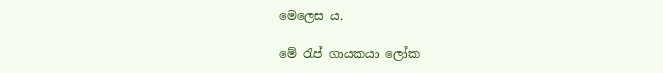මෙලෙස ය.

මේ රැප් ගායකයා ලෝක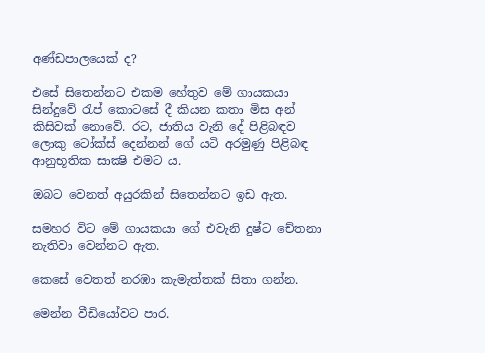අණ්ඩපාලයෙක් ද?

එසේ සිතෙන්නට එකම හේතුව මේ ගායකයා සින්දුවේ රැප් කොටසේ දී කියන කතා මිස අන් කිසිවක් නොවේ. රට, ජාතිය වැනි දේ පිළිබඳව ලොකු ටෝක්ස් දෙන්නන් ගේ යටි අරමුණු පිළිබඳ ආනුභූතික සාක්‍ෂි එමට ය.

ඔබට වෙනත් අයුරකින් සිතෙන්නට ඉඩ ඇත.

සමහර විට මේ ගායකයා ගේ එවැනි දුෂ්ට චේතනා නැතිවා වෙන්නට ඇත.

කෙසේ වෙතත් නරඹා කැමැත්තක් සිතා ගන්න.

මෙන්න වීඩියෝවට පාර.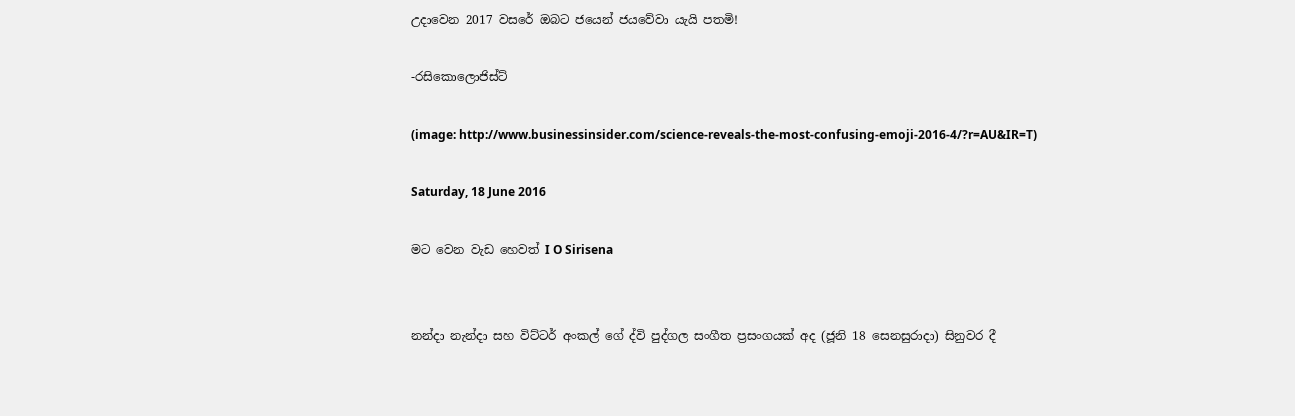උදාවෙන 2017 වසරේ ඔබට ජයෙන් ජයවේවා යැයි පතමි!

-රසිකොලොජිස්ට්

(image: http://www.businessinsider.com/science-reveals-the-most-confusing-emoji-2016-4/?r=AU&IR=T)

Saturday, 18 June 2016

මට වෙන වැඩ හෙවත් I O Sirisena


නන්දා නැන්දා සහ විට්ටර් අංකල් ගේ ද්වි පුද්ගල සංගීත ප්‍රසංගයක් අද (ජූනි 18 සෙනසුරාදා) සිනුවර දී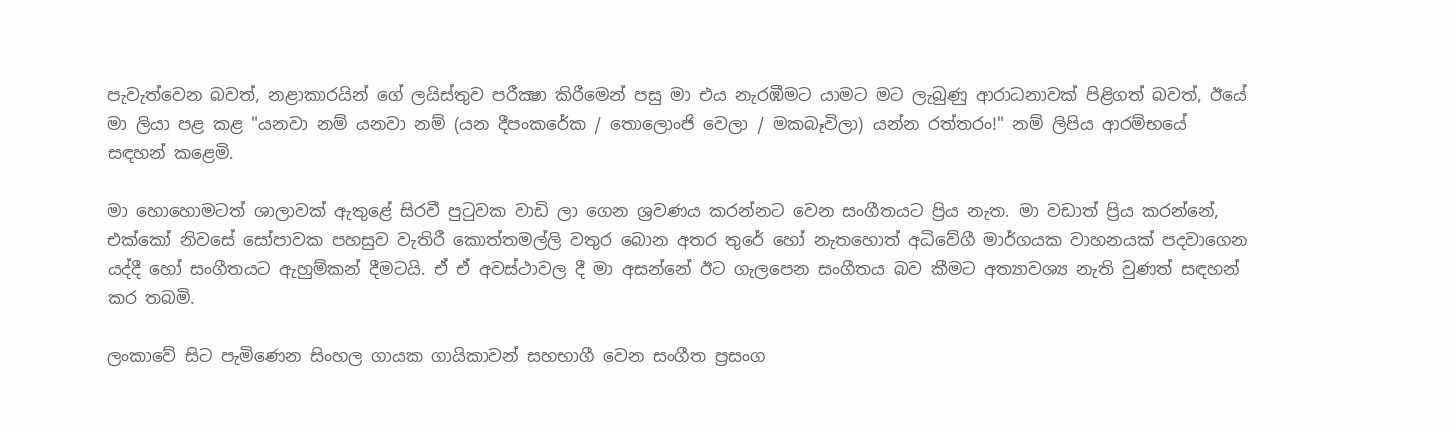පැවැත්වෙන බවත්, නළාකාරයින් ගේ ලයිස්තුව පරීක්‍ෂා කිරීමෙන් පසු මා එය නැරඹීමට යාමට මට ලැබුණු ආරාධනාවක් පිළිගත් බවත්, ඊයේ මා ලියා පළ කළ "යනවා නම් යනවා නම් (යන දීපංකරේක / තොලොංජි වෙලා / මකබෑවිලා) යන්න රත්තරං!" නම් ලිපිය ආරම්භයේ සඳහන් කළෙමි.

මා හොහොමටත් ශාලාවක් ඇතුළේ සිරවී පුටුවක වාඩි ලා ගෙන ශ්‍රවණය කරන්නට වෙන සංගීතයට ප්‍රිය නැත. මා වඩාත් ප්‍රිය කරන්නේ, එක්කෝ නිවසේ සෝපාවක පහසුව වැතිරී කොත්තමල්ලි වතුර බොන අතර තුරේ හෝ නැතහොත් අධිවේගී මාර්ගයක වාහනයක් පදවාගෙන යද්දී හෝ සංගීතයට ඇහුම්කන් දීමටයි. ඒ ඒ අවස්ථාවල දී මා අසන්නේ ඊට ගැලපෙන සංගීතය බව කීමට අත්‍යාවශ්‍ය නැති වුණත් සඳහන් කර තබමි.

ලංකාවේ සිට පැමිණෙන සිංහල ගායක ගායිකාවන් සහභාගී වෙන සංගීත ප්‍රසංග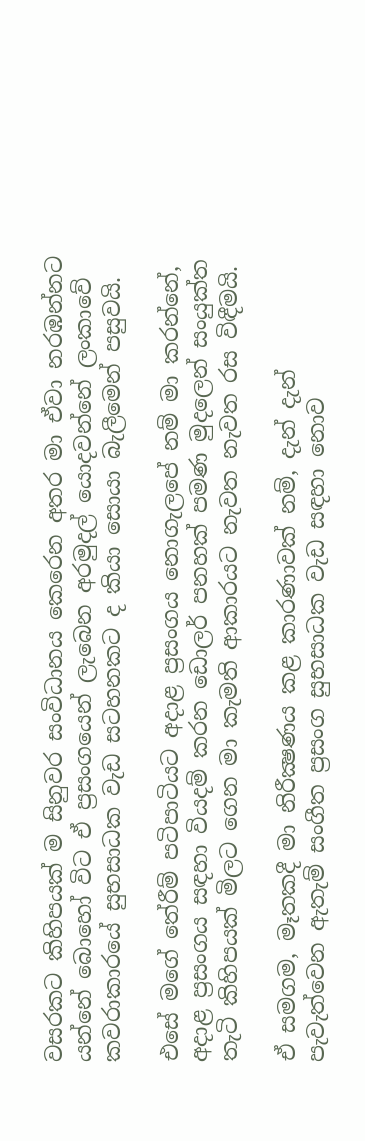වසරකට කිහිපයක් ම සිනුවර සංවිධානය කෙරෙන අතර මා ඒවා නරඹන්නට යන්නේ බොහෝ විට ඒ ප්‍රසංගයෙන් ලැබෙන අරමුදල් යොදවන්නේ ලංකාවේ කවරාකාරයේ සුභසාධක වැඩ සටහනකට ද කියා සොයා බැලීමෙන් පසුවයි.

එසේ මගේ තේරීම් පටිපාටියට අදාළ ප්‍රසංගය නොගැලපේ නම් මා කරන්නේ, අදාළ ප්‍රසංගය සඳහා වියදම් කරන ඩොලර් පනහක් පමණ මුදලෙන් සංයුක්ත තැටි කිහිපයක් මිලට ගෙන මා කැමති ආකාරයට නැවත නැවත රස විඳීමයි.

ඒ සමගම, මෑතකදී මා නිරීක්‍ෂණය කළ කාරණාවක් නම්, දැන් දැන් පැවැත්වෙන ඇතැම් සංගීත ප්‍රසංග සුභසාධක වැඩ සඳහා නොව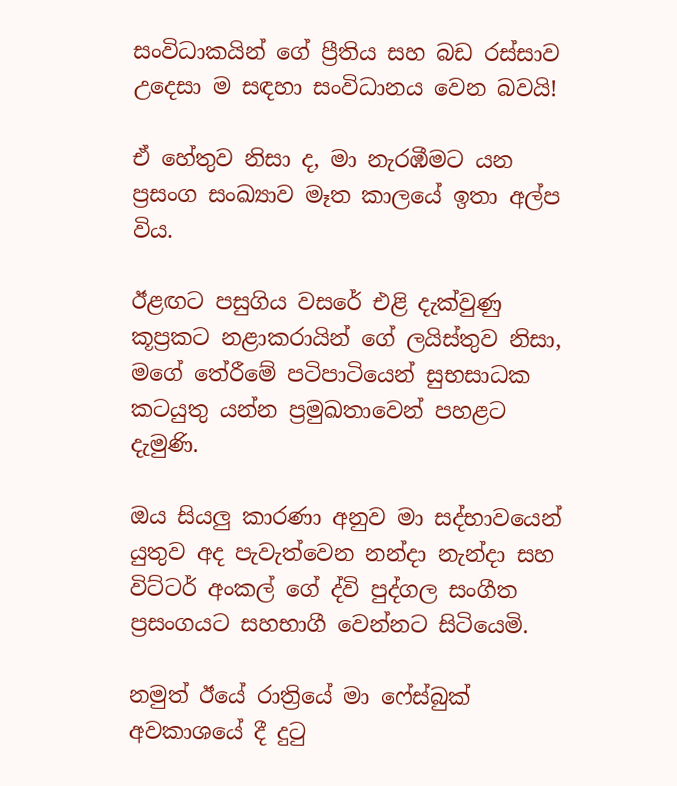සංවිධාකයින් ගේ ප්‍රීතිය සහ බඩ රස්සාව උදෙසා ම සඳහා සංවිධානය වෙන බවයි!

ඒ හේතුව නිසා ද, මා නැරඹීමට යන ප්‍රසංග සංඛ්‍යාව මෑත කාලයේ ඉතා අල්ප විය.

ඊළඟට පසුගිය වසරේ එළි දැක්වුණු කූප්‍රකට නළාකරායින් ගේ ලයිස්තුව නිසා, මගේ තේරීමේ පටිපාටියෙන් සුභසාධක කටයුතු යන්න ප්‍රමුඛතාවෙන් පහළට දැමුණි.

ඔය සියලු කාරණා අනුව මා සද්භාවයෙන් යුතුව අද පැවැත්වෙන නන්දා නැන්දා සහ විට්ටර් අංකල් ගේ ද්වි පුද්ගල සංගීත ප්‍රසංගයට සහභාගී වෙන්නට සිටියෙමි.

නමුත් ඊයේ රාත්‍රියේ මා ෆේස්බුක් අවකාශයේ දී දුටු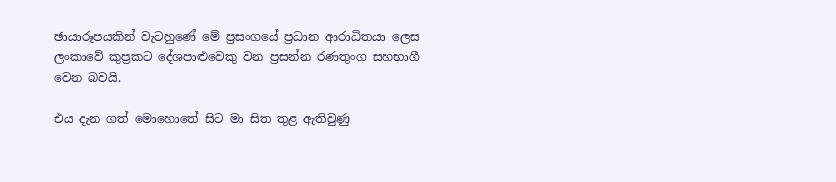ඡායාරූපයකින් වැටහුණේ මේ ප්‍රසංගයේ ප්‍රධාන ආරාධිතයා ලෙස ලංකාවේ කුප්‍රකට දේශපාළුවෙකු වන ප්‍රසන්න රණතුංග සහභාගී වෙන බවයි.

එය දැන ගත් මොහොතේ සිට මා සිත තුළ ඇතිවුණු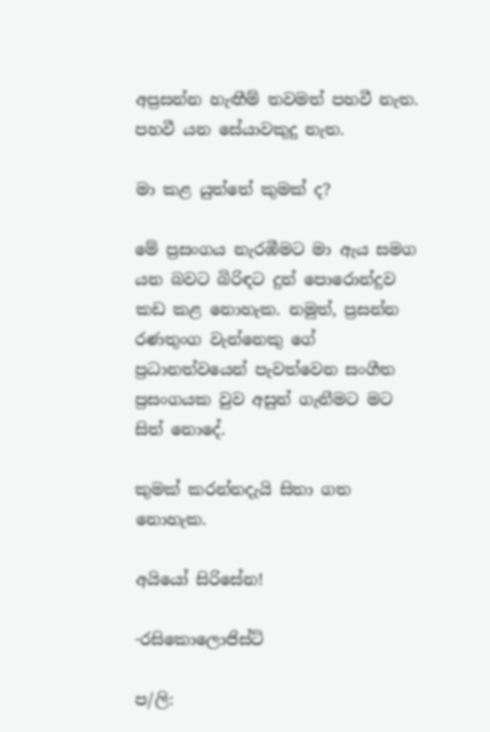අප්‍රසන්න හැඟීම් තවමත් පහවී නැත. පහවී යන සේයාවකුදු නැත.

මා කළ යුත්තේ කුමක් ද?

මේ ප්‍රසංගය නැරඹීමට මා ඇය සමග යන බවට බිරිඳට දුන් පොරොන්දුව කඩ කළ නොහැක. නමුත්, ප්‍රසන්න රණතුංග වැන්නෙකු ගේ ප්‍රධානත්වයෙන් පැවත්වෙන සංගීත ප්‍රසංගයක වුව අසුන් ගැනීමට මට සිත් නොදේ.

කුමක් කරන්නදැයි සිතා ගත නොහැක.

අයියෝ සිරිසේන!

-රසිකොලොජිස්ට්

ප/ලි: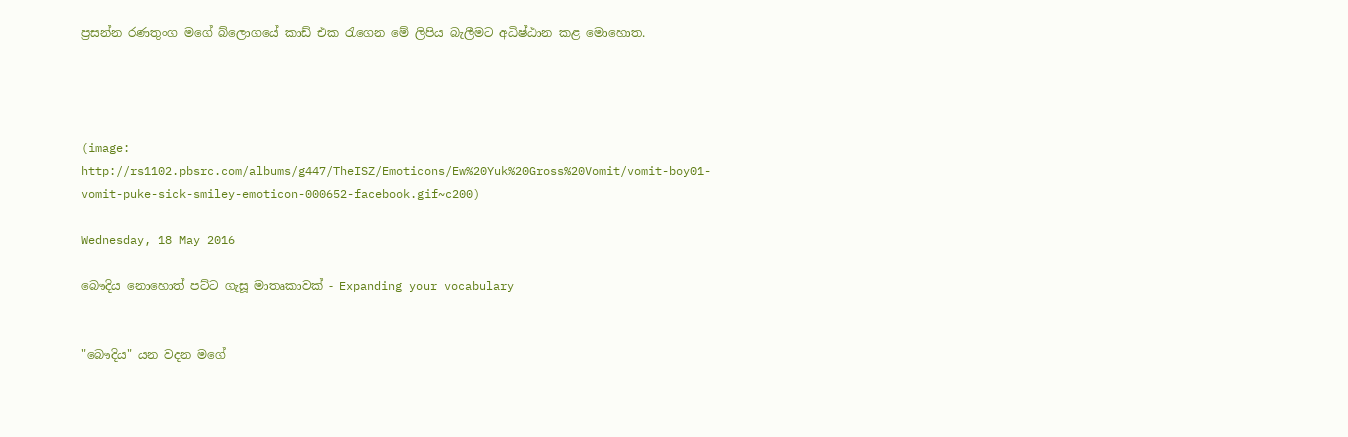ප්‍රසන්න රණතුංග මගේ බ්ලොගයේ කාඩ් එක රැගෙන මේ ලිපිය බැලීමට අධිෂ්ඨාන කළ මොහොත.




(image: http://rs1102.pbsrc.com/albums/g447/TheISZ/Emoticons/Ew%20Yuk%20Gross%20Vomit/vomit-boy01-vomit-puke-sick-smiley-emoticon-000652-facebook.gif~c200)

Wednesday, 18 May 2016

බෞදිය නොහොත් පට්ට ගැසූ මාතෘකාවක් - Expanding your vocabulary


"බෞදිය" යන වදන මගේ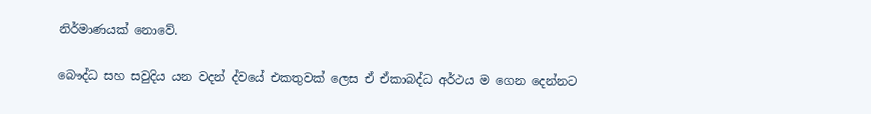නිර්මාණයක් නොවේ.

බෞද්ධ සහ සවුදිය යන වදන් ද්වයේ එකතුවක් ලෙස ඒ ඒකාබද්ධ අර්ථය ම ගෙන දෙන්නට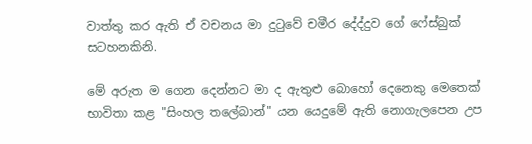වාත්තු කර ඇති ඒ වචනය මා දුටුවේ චමීර දේද්දුව ගේ ෆේස්බුක් සටහනකිනි.

මේ අරුත ම ගෙන දෙන්නට මා ද ඇතුළු බොහෝ දෙනෙකු මෙතෙක් භාවිතා කළ "සිංහල තලේබාන්" යන යෙදුමේ ඇති නොගැලපෙන උප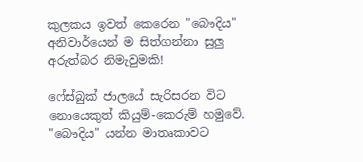කුලකය ඉවත් කෙරෙන "බෞදිය" අනිවාර්යෙන් ම සිත්ගන්නා සුලු අරුත්බර නිමැවුමකි!

ෆේස්බුක් ජාලයේ සැරිසරන විට නොයෙකුත් කියුම්-කෙරුම් හමුවේ. "බෞදිය" යන්න මාතෘකාවට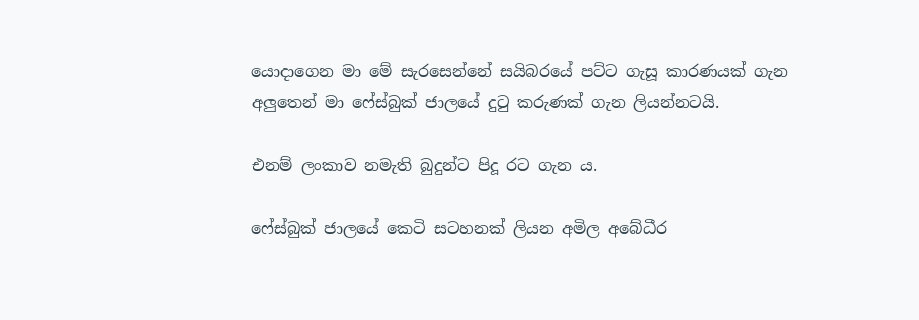යොදාගෙන මා මේ සැරසෙන්නේ සයිබරයේ පට්ට ගැසූ කාරණයක් ගැන අලුතෙන් මා ෆේස්බුක් ජාලයේ දුටු කරුණක් ගැන ලියන්නටයි.

එනම් ලංකාව නමැති බුදුන්ට පිදූ රට ගැන ය.

ෆේස්බුක් ජාලයේ කෙටි සටහනක් ලියන අමිල අබේධීර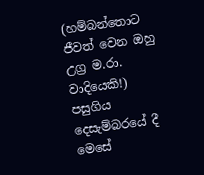(හම්බන්තොට ජීවත් වෙන ඔහු උග්‍ර ම.රා. වාදියෙකි!) පසුගිය දෙසැම්බරයේ දී මෙසේ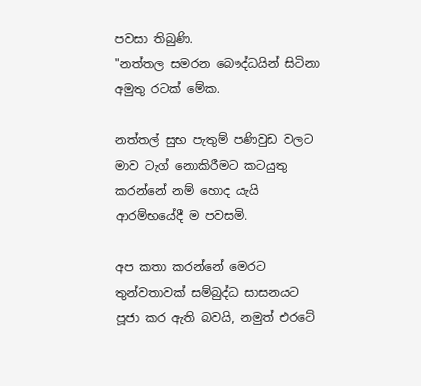පවසා තිබුණි.
"නත්තල සමරන බෞද්ධයින් සිටිනා අමුතු රටක් මේක.

නත්තල් සුභ පැතුම් පණිවුඩ වලට මාව ටැග් නොකිරීමට කටයුතු කරන්නේ නම් හොද යැයි ආරම්භයේදී ම පවසමි.

අප කතා කරන්නේ මෙරට තුන්වතාවක් සම්බුද්ධ සාසනයට පූජා කර ඇති බවයි, නමුත් එරටේ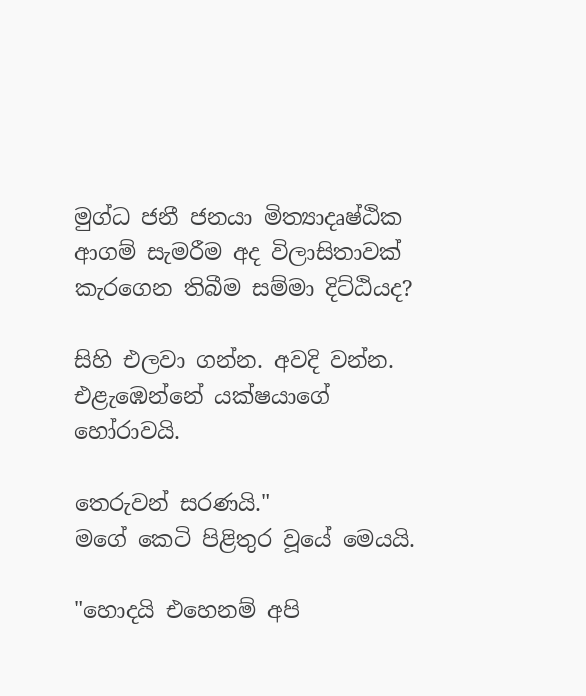මුග්ධ ජනී ජනයා මිත්‍යාදෘෂ්ඨික ආගම් සැමරීම අද විලාසිතාවක් කැරගෙන තිබීම සම්මා දිට්ඨියද?

සිහි එලවා ගන්න. අවදි වන්න. එළැඹෙන්නේ යක්ෂයාගේ හෝරාවයි.

තෙරුවන් සරණයි."
මගේ කෙටි පිළිතුර වූයේ මෙයයි.

"හොදයි එහෙනම් අපි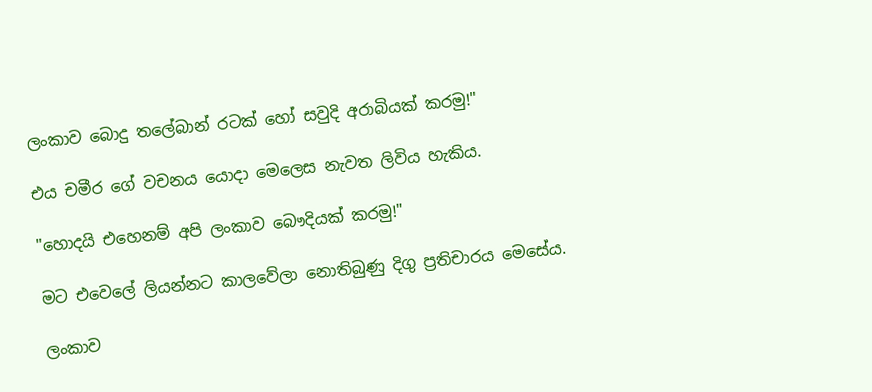ලංකාව බොදු තලේබාන් රටක් හෝ සවුදි අරාබියක් කරමු!"

එය චමීර ගේ වචනය යොදා මෙලෙස නැවත ලිවිය හැකිය.

"හොදයි එහෙනම් අපි ලංකාව බෞදියක් කරමු!"

මට එවෙලේ ලියන්නට කාලවේලා නොතිබුණු දිගු ප්‍රතිචාරය මෙසේය.

ලංකාව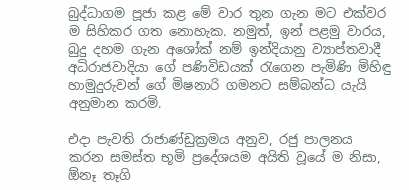බුද්ධාගම පූජා කළ මේ වාර තුන ගැන මට එක්වර ම සිහිකර ගත නොහැක. නමුත්, ඉන් පළමු වාරය, බුදු දහම ගැන අශෝක් නම් ඉන්දියානු ව්‍යාප්තවාදී අධිරාජවාදියා ගේ පණිවිඩයක් රැගෙන පැමිණි මිහිඳු හාමුදුරුවන් ගේ මිෂනාරි ගමනට සම්බන්ධ යැයි අනුමාන කරමි.

එදා පැවති රාජාණ්ඩුක්‍රමය අනුව, රජු පාලනය කරන සමස්ත භූමි ප්‍රදේශයම අයිති වූයේ ම නිසා, ඕනෑ තෑගි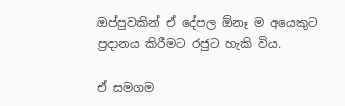ඔප්පුවකින් ඒ දේපල ඕනෑ ම අයෙකුට ප්‍රදානය කිරීමට රජුට හැකි විය.

ඒ සමගම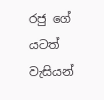රජු ගේ යටත් වැසියන්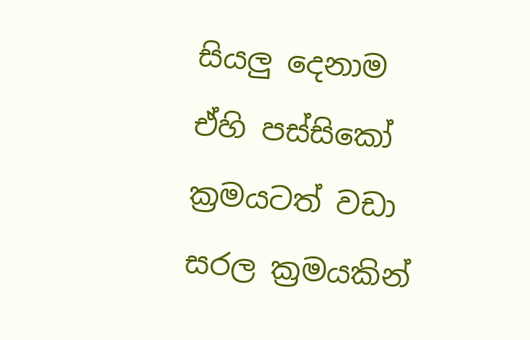සියලු දෙනාම ඒහි පස්සිකෝ ක්‍රමයටත් වඩා සරල ක්‍රමයකින්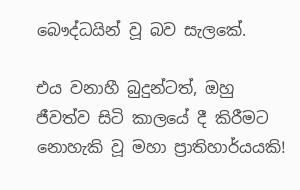බෞද්ධයින් වූ බව සැලකේ.

එය වනාහී බුදුන්ටත්, ඔහු ජීවත්ව සිටි කාලයේ දී කිරීමට නොහැකි වූ මහා ප්‍රාතිහාර්යයකි!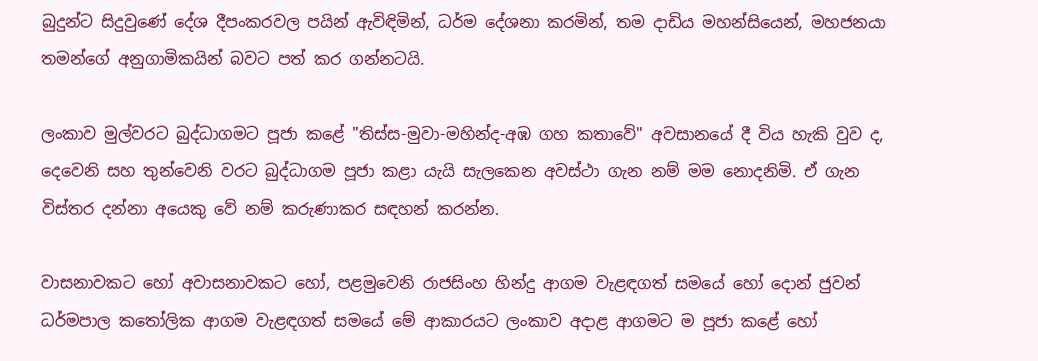බුදුන්ට සිදුවුණේ දේශ දීපංකරවල පයින් ඇවිඳිමින්, ධර්ම දේශනා කරමින්, තම දාඩිය මහන්සියෙන්, මහජනයා තමන්ගේ අනුගාමිකයින් බවට පත් කර ගන්නටයි.

ලංකාව මුල්වරට බුද්ධාගමට පූජා කළේ "තිස්ස-මුවා-මහින්ද-අඹ ගහ කතාවේ" අවසානයේ දී විය හැකි වුව ද, දෙවෙනි සහ තුන්වෙනි වරට බුද්ධාගම පූජා කළා යැයි සැලකෙන අවස්ථා ගැන නම් මම නොදනිමි. ඒ ගැන විස්තර දන්නා අයෙකු වේ නම් කරුණාකර සඳහන් කරන්න.

වාසනාවකට හෝ අවාසනාවකට හෝ, පළමුවෙනි රාජසිංහ හින්දු ආගම වැළඳගත් සමයේ හෝ දොන් ජුවන් ධර්මපාල කතෝලික ආගම වැළඳගත් සමයේ මේ ආකාරයට ලංකාව අදාළ ආගමට ම පූජා කළේ හෝ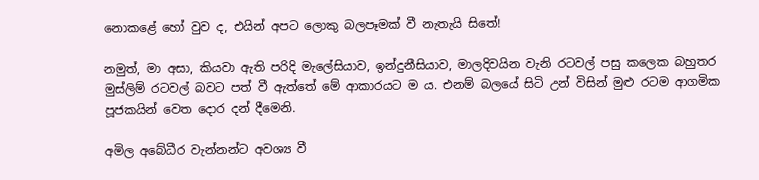නොකළේ හෝ වුව ද, එයින් අපට ලොකු බලපෑමක් වී නැතැයි සිතේ!

නමුත්, මා අසා, කියවා ඇති පරිදි මැලේසියාව, ඉන්දුනීසියාව, මාලදිවයින වැනි රටවල් පසු කලෙක බහුතර මුස්ලිම් රටවල් බවට පත් වී ඇත්තේ මේ ආකාරයට ම ය. එනම් බලයේ සිටි උන් විසින් මුළු රටම ආගමික පූජකයින් වෙත දොර දන් දීමෙනි.

අමිල අබේධීර වැන්නන්ට අවශ්‍ය වී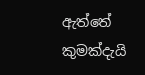ඇත්තේ කුමක්දැයි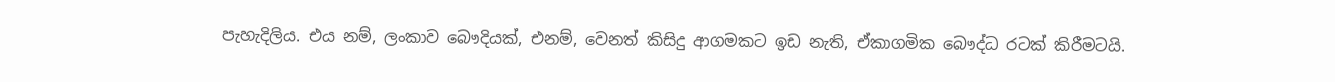පැහැදිලිය. එය නම්, ලංකාව බෞදියක්, එනම්, වෙනත් කිසිදු ආගමකට ඉඩ නැති, ඒකාගමික බෞද්ධ රටක් කිරීමටයි.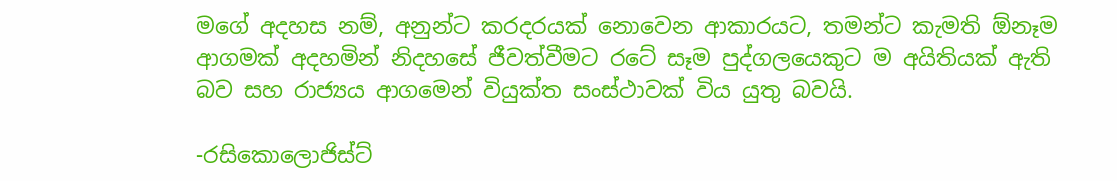මගේ අදහස නම්, අනුන්ට කරදරයක් නොවෙන ආකාරයට, තමන්ට කැමති ඕනෑම ආගමක් අදහමින් නිදහසේ ජීවත්වීමට රටේ සෑම පුද්ගලයෙකුට ම අයිතියක් ඇති බව සහ රාජ්‍යය ආගමෙන් වියුක්ත සංස්ථාවක් විය යුතු බවයි.

-රසිකොලොජිස්ට්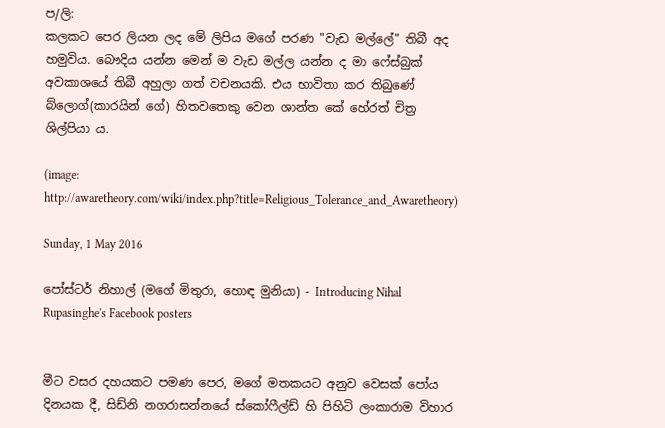ප/ලි:
කලකට පෙර ලියන ලද මේ ලිපිය මගේ පරණ "වැඩ මල්ලේ" තිබී අද හමුවිය. බෞදිය යන්න මෙන් ම වැඩ මල්ල යන්න ද මා ෆේස්බුක් අවකාශයේ තිබී අහුලා ගත් වචනයකි. එය භාවිතා කර තිබුණේ බ්ලොග්(කාරයින් ගේ) හිතවතෙකු වෙන ශාන්ත කේ හේරත් චිත්‍ර ශිල්පියා ය.

(image: http://awaretheory.com/wiki/index.php?title=Religious_Tolerance_and_Awaretheory)

Sunday, 1 May 2016

පෝස්ටර් නිහාල් (මගේ මිතුරා, හොඳ මුනියා) - Introducing Nihal Rupasinghe's Facebook posters


මීට වසර දහයකට පමණ පෙර, මගේ මතකයට අනුව වෙසක් පෝය දිනයක දී, සිඩ්නි නගරාසන්නයේ ස්කෝෆීල්ඩ් හි පිහිටි ලංකාරාම විහාර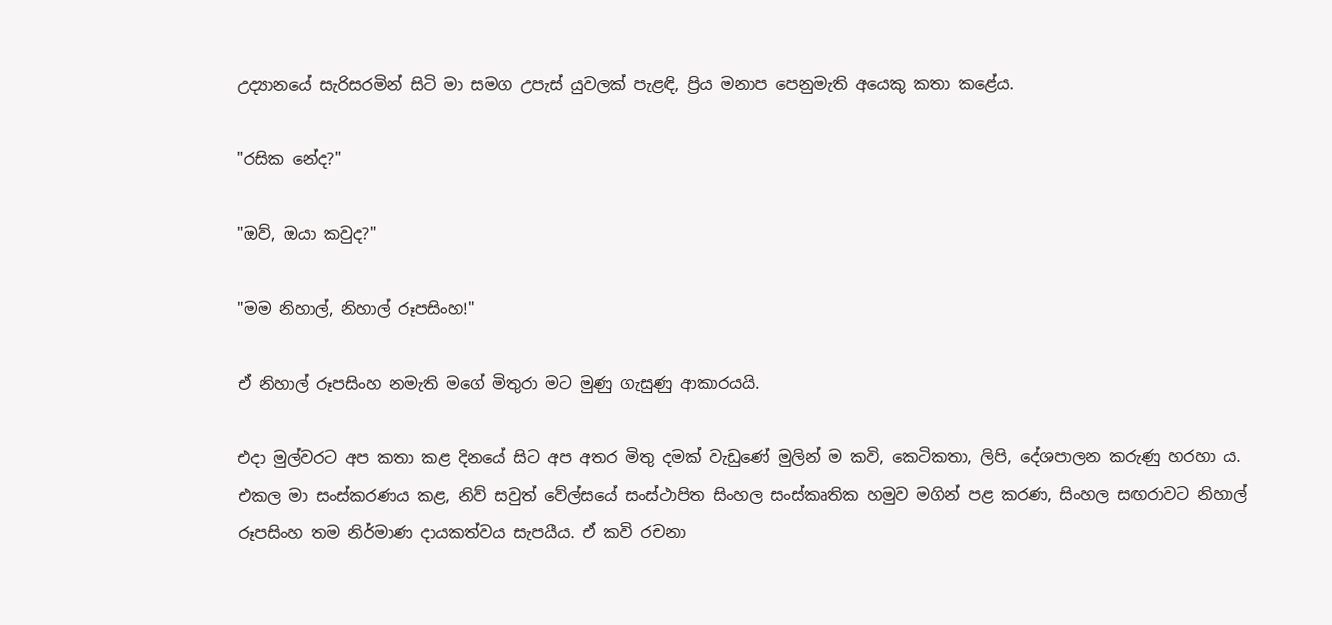උද්‍යානයේ සැරිසරමින් සිටි මා සමග උපැස් යුවලක් පැළඳි, ප්‍රිය මනාප පෙනුමැති අයෙකු කතා කළේය.

"රසික නේද?"

"ඔව්, ඔයා කවුද?"

"මම නිහාල්, නිහාල් රූපසිංහ!"

ඒ නිහාල් රූපසිංහ නමැති මගේ මිතුරා මට මුණු ගැසුණු ආකාරයයි.

එදා මුල්වරට අප කතා කළ දිනයේ සිට අප අතර මිතු දමක් වැඩුණේ මුලින් ම කවි, කෙටිකතා, ලිපි, දේශපාලන කරුණු හරහා ය. එකල මා සංස්කරණය කළ, නිව් සවුත් වේල්සයේ සංස්ථාපිත සිංහල සංස්කෘතික හමුව මගින් පළ කරණ, සිංහල සඟරාවට නිහාල් රූපසිංහ තම නිර්මාණ දායකත්වය සැපයීය. ඒ කවි රචනා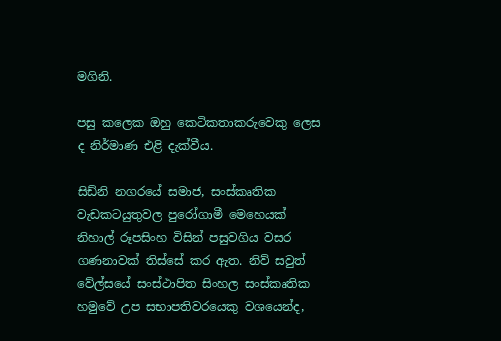මගිනි.

පසු කලෙක ඔහු කෙටිකතාකරුවෙකු ලෙස ද නිර්මාණ එළි දැක්වීය.

සිඩ්නි නගරයේ සමාජ, සංස්කෘතික වැඩකටයුතුවල පුරෝගාමී මෙහෙයක් නිහාල් රූපසිංහ විසින් පසුවගිය වසර ගණනාවක් තිස්සේ කර ඇත. නිව් සවුත් වේල්සයේ සංස්ථාපිත සිංහල සංස්කෘතික හමුවේ උප සභාපතිවරයෙකු වශයෙන්ද,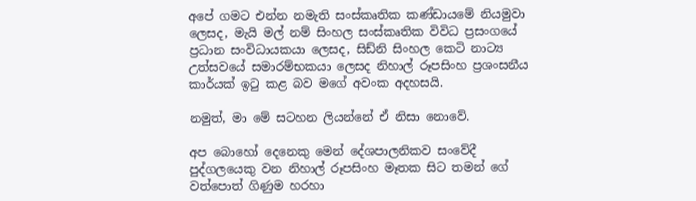අපේ ගමට එන්න නමැති සංස්කෘතික කණ්ඩායමේ නියමුවා ලෙසද, මැයි මල් නම් සිංහල සංස්කෘතික විවිධ ප්‍රසංගයේ ප්‍රධාන සංවිධායකයා ලෙසද, සිඩ්නි සිංහල කෙටි නාට්‍ය උත්සවයේ සමාරම්භකයා ලෙසද නිහාල් රූපසිංහ ප්‍රශංසනීය කාර්යක් ඉටු කළ බව මගේ අවංක අදහසයි.

නමුත්, මා මේ සටහන ලියන්නේ ඒ නිසා නොවේ.

අප බොහෝ දෙනෙකු මෙන් දේශපාලනිකව සංවේදී පුද්ගලයෙකු වන නිහාල් රූපසිංහ මෑතක සිට තමන් ගේ වත්පොත් ගිණුම හරහා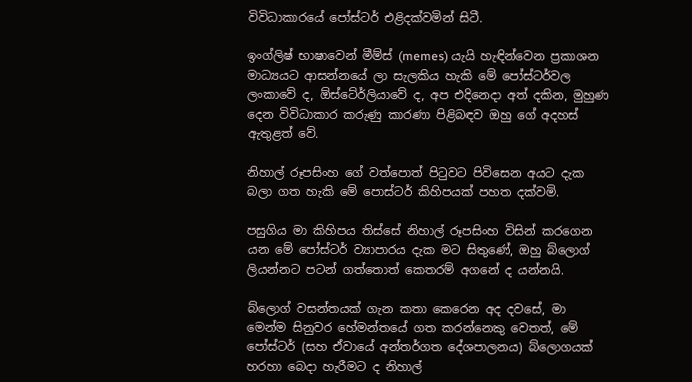විවිධාකාරයේ පෝස්ටර් එළිදක්වමින් සිටී.

ඉංග්ලිෂ් භාෂාවෙන් මීම්ස් (memes) යැයි හැඳින්වෙන ප්‍රකාශන මාධ්‍යයට ආසන්නයේ ලා සැලකිය හැකි මේ පෝස්ටර්වල ලංකාවේ ද, ඕස්ටේ‍ර්ලියාවේ ද, අප එදිනෙදා අත් දකින, මුහුණ දෙන විවිධාකාර කරුණු කාරණා පිළිබඳව ඔහු ගේ අදහස් ඇතුළත් වේ.

නිහාල් රූපසිංහ ගේ වත්පොත් පිටුවට පිවිසෙන අයට දැක බලා ගත හැකි මේ පොස්ටර් කිහිපයක් පහත දක්වමි.

පසුගිය මා කිහිපය තිස්සේ නිහාල් රූපසිංහ විසින් කරගෙන යන මේ පෝස්ටර් ව්‍යාපාරය දැක මට සිතුණේ, ඔහු බ්ලොග් ලියන්නට පටන් ගත්තොත් කෙතරම් අගනේ ද යන්නයි.

බ්ලොග් වසන්තයක් ගැන කතා කෙරෙන අද දවසේ, මා මෙන්ම සිනුවර හේමන්තයේ ගත කරන්නෙකු වෙතත්, මේ පෝස්ටර් (සහ ඒවායේ අන්තර්ගත දේශපාලනය) බ්ලොගයක් හරහා බෙදා හැරීමට ද නිහාල්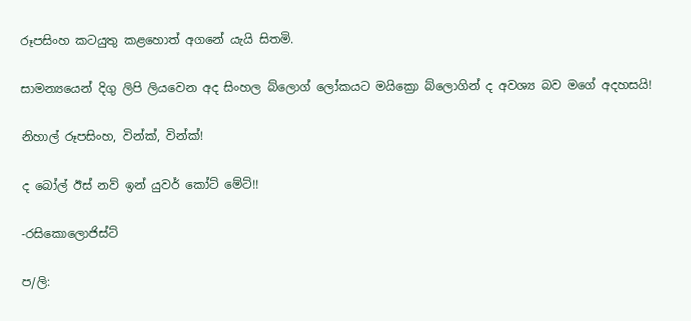රූපසිංහ කටයුතු කළහොත් අගනේ යැයි සිතමි.

සාමන්‍යයෙන් දිගු ලිපි ලියවෙන අද සිංහල බ්ලොග් ලෝකයට මයික්‍රො බ්ලොගින් ද අවශ්‍ය බව මගේ අදහසයි!

නිහාල් රූපසිංහ, වින්ක්, වින්ක්!

ද බෝල් ඊස් නව් ඉන් යුවර් කෝට් මේට්!!

-රසිකොලොජිස්ට්

ප/ලි: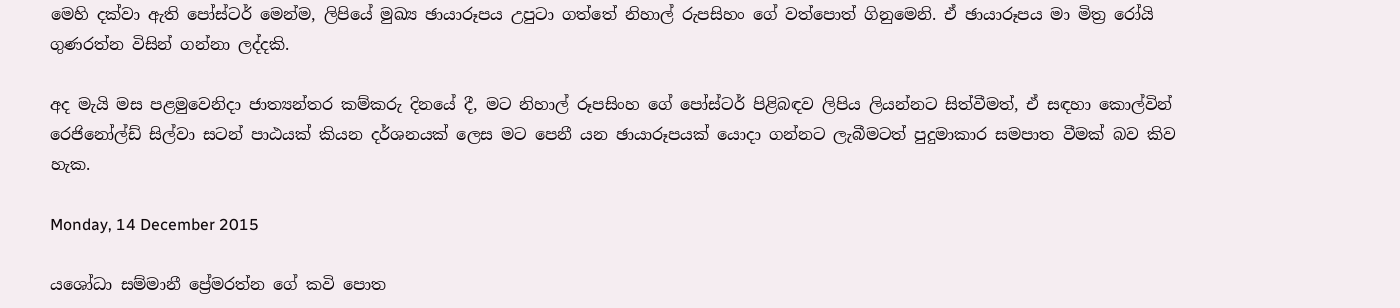මෙහි දක්වා ඇති පෝස්ටර් මෙන්ම, ලිපියේ මුඛ්‍ය ඡායාරූපය උපුටා ගත්තේ නිහාල් රුපසිහං ගේ වත්පොත් ගිනුමෙනි. ඒ ඡායාරූපය මා මිත්‍ර රෝයි ගුණරත්න විසින් ගන්නා ලද්දකි.

අද මැයි මස පළමුවෙනිදා ජාත්‍යන්තර කම්කරු දිනයේ දී, මට නිහාල් රූපසිංහ ගේ පෝස්ටර් පිළිබඳව ලිපිය ලියන්නට සිත්වීමත්, ඒ සඳහා කොල්වින් රෙජිනෝල්ඩ් සිල්වා සටන් පාඨයක් කියන දර්ශනයක් ලෙස මට පෙනී යන ඡායාරූපයක් යොදා ගන්නට ලැබීමටත් පුදුමාකාර සමපාත වීමක් බව කිව හැක.

Monday, 14 December 2015

යශෝධා සම්මානී ප්‍රේමරත්න ගේ කවි පොත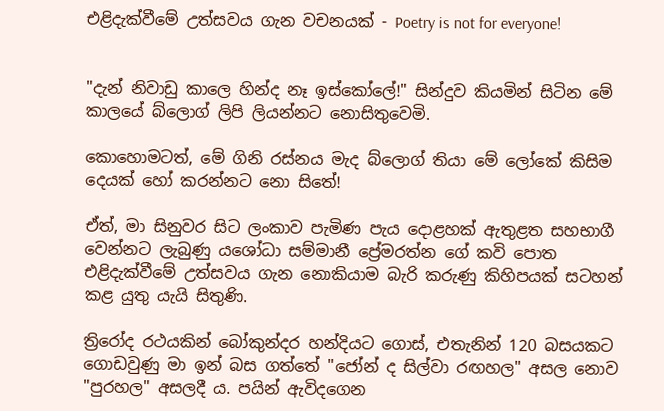එළිදැක්වීමේ උත්සවය ගැන වචනයක් - Poetry is not for everyone!


"දැන් නිවාඩු කාලෙ හින්ද නෑ ඉස්කෝලේ!" සින්දුව කියමින් සිටින මේ කාලයේ බ්ලොග් ලිපි ලියන්නට නොසිතුවෙමි.

කොහොමටත්, මේ ගිනි රස්නය මැද බ්ලොග් තියා මේ ලෝකේ කිසිම දෙයක් හෝ කරන්නට නො සිතේ!

ඒත්, මා සිනුවර සිට ලංකාව පැමිණ පැය දොළහක් ඇතුළත සහභාගී වෙන්නට ලැබුණු යශෝධා සම්මානී ප්‍රේමරත්න ගේ කවි පොත එළිදැක්වීමේ උත්සවය ගැන නොකියාම බැරි කරුණු කිහිපයක් සටහන් කළ යුතු යැයි සිතුණි.

ත්‍රිරෝද රථයකින් බෝකුන්දර හන්දියට ගොස්, එතැනින් 120 බසයකට ගොඩවුණු මා ඉන් බස ගත්තේ "ජෝන් ද සිල්වා රඟහල" අසල නොව "පුරහල" අසලදී ය. පයින් ඇවිදගෙන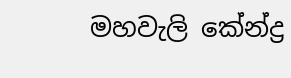මහවැලි කේන්ද්‍ර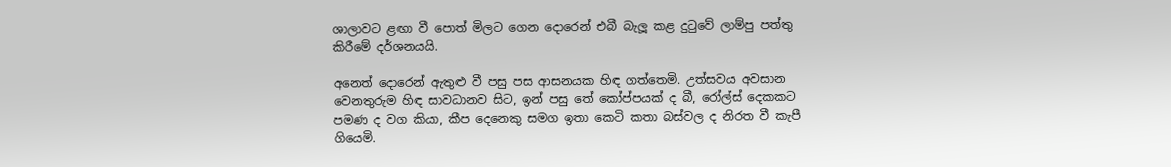ශාලාවට ළඟා වී පොත් මිලට ගෙන දොරෙන් එබී බැලූ කළ දුටුවේ ලාම්පු පත්තු කිරීමේ දර්ශනයයි.

අනෙත් දොරෙන් ඇතුළු වී පසු පස ආසනයක හිඳ ගත්තෙමි. උත්සවය අවසාන වෙනතුරුම හිඳ සාවධානව සිට, ඉන් පසු තේ කෝප්පයක් ද බී, රෝල්ස් දෙකකට පමණ ද වග කියා, කීප දෙනෙකු සමග ඉතා කෙටි කතා බස්වල ද නිරත වී කැපී ගියෙමි.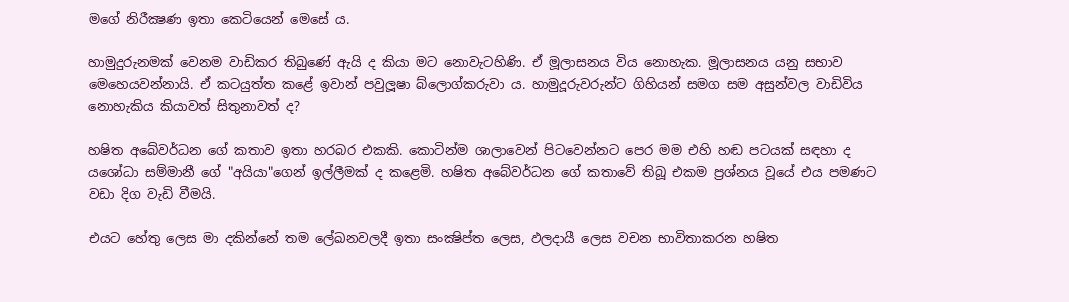මගේ නිරීක්‍ෂණ ඉතා කෙටියෙන් මෙසේ ය.

හාමුදුරුනමක් වෙනම වාඩිකර තිබුණේ ඇයි ද කියා මට නොවැටහිණි. ඒ මූලාසනය විය නොහැක. මූලාසනය යනු සභාව මෙහෙයවන්නායි. ඒ කටයුත්ත කළේ ඉවාන් පවුලූෂා බ්ලොග්කරුවා ය. හාමුදූරුවරුන්ට ගිහියන් සමග සම අසුන්වල වාඩිවිය නොහැකිය කියාවත් සිතුනාවත් ද?

හෂිත අබේවර්ධන ගේ කතාව ඉතා හරබර එකකි. කොටින්ම ශාලාවෙන් පිටවෙන්නට පෙර මම එහි හඬ පටයක් සඳහා ද යශෝධා සම්මානී ගේ "අයියා"ගෙන් ඉල්ලීමක් ද කළෙමි. හෂිත අබේවර්ධන ගේ කතාවේ තිබූ එකම ප්‍රශ්නය වූයේ එය පමණට වඩා දිග වැඩි වීමයි.

එයට හේතු ලෙස මා දකින්නේ තම ලේඛනවලදී ඉතා සංක්‍ෂිප්ත ලෙස, ඵලදායී ලෙස වචන භාවිතාකරන හෂිත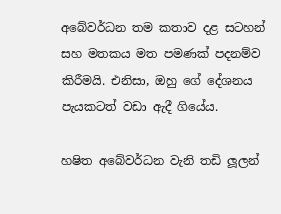අබේවර්ධන තම කතාව දළ සටහන් සහ මතකය මත පමණක් පදනම්ව කිරීමයි. එනිසා, ඔහු ගේ දේශනය පැයකටත් වඩා ඇදී ගියේය.

හෂිත අබේවර්ධන වැනි තඩි ලූලන්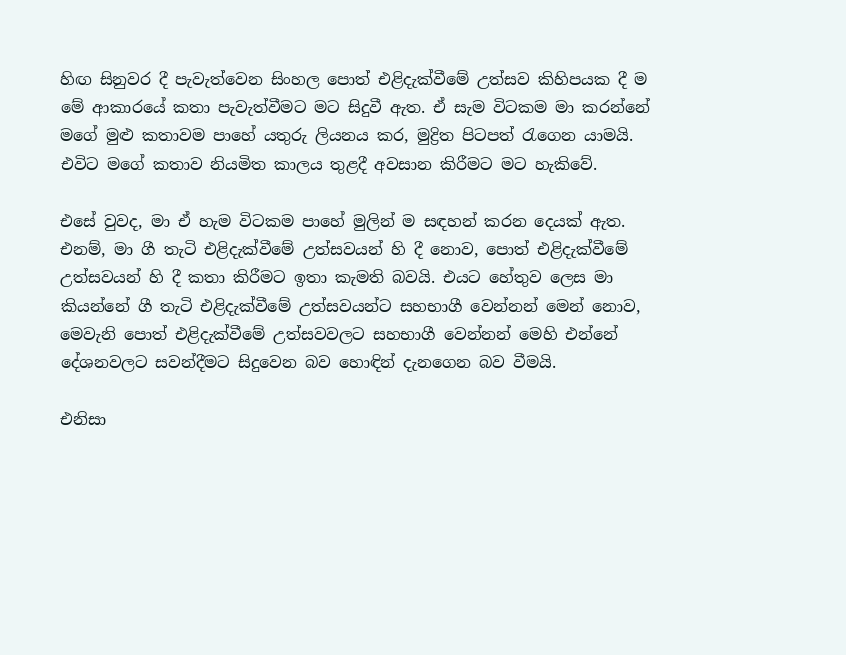හිඟ සිනුවර දී පැවැත්වෙන සිංහල පොත් එළිදැක්වීමේ උත්සව කිහිපයක දී ම මේ ආකාරයේ කතා පැවැත්වීමට මට සිදුවී ඇත. ඒ සැම විටකම මා කරන්නේ මගේ මුළු කතාවම පාහේ යතුරු ලියනය කර, මුද්‍රිත පිටපත් රැගෙන යාමයි. එවිට මගේ කතාව නියමිත කාලය තුළදී අවසාන කිරීමට මට හැකිවේ.

එසේ වුවද, මා ඒ හැම විටකම පාහේ මුලින් ම සඳහන් කරන දෙයක් ඇත. එනම්, මා ගී තැටි එළිදැක්වීමේ උත්සවයන් හි දී නොව, පොත් එළිදැක්වීමේ උත්සවයන් හි දී කතා කිරීමට ඉතා කැමති බවයි. එයට හේතුව ලෙස මා කියන්නේ ගී තැටි එළිදැක්වීමේ උත්සවයන්ට සහභාගී වෙන්නන් මෙන් නොව, මෙවැනි පොත් එළිදැක්වීමේ උත්සවවලට සහභාගී වෙන්නන් මෙහි එන්නේ දේශනවලට සවන්දීමට සිදුවෙන බව හොඳින් දැනගෙන බව වීමයි.

එනිසා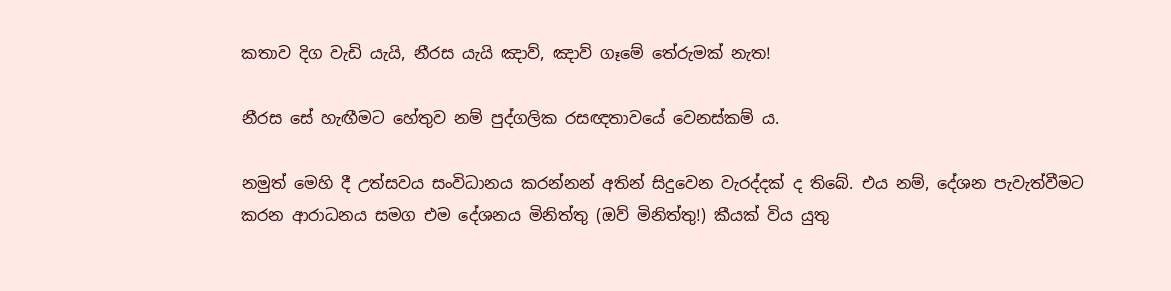කතාව දිග වැඩි යැයි, නීරස යැයි ඤාව්, ඤාව් ගෑමේ තේරුමක් නැත!

නීරස සේ හැඟීමට හේතුව නම් පුද්ගලික රසඥතාවයේ වෙනස්කම් ය.

නමුත් මෙහි දී උත්සවය සංවිධානය කරන්නන් අතින් සිදුවෙන වැරද්දක් ද තිබේ. එය නම්, දේශන පැවැත්වීමට කරන ආරාධනය සමග එම දේශනය මිනිත්තු (ඔව් මිනිත්තු!) කීයක් විය යුතු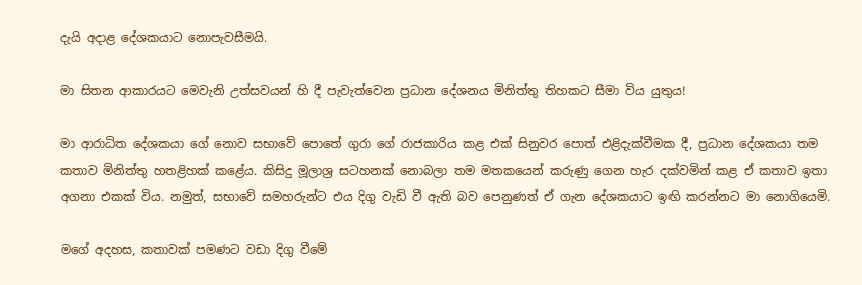දැයි අදාළ දේශකයාට නොපැවසීමයි.

මා සිතන ආකාරයට මෙවැනි උත්සවයන් හි දී පැවැත්වෙන ප්‍රධාන දේශනය මිනිත්තු තිහකට සීමා විය යුතුය!

මා ආරාධිත දේශකයා ගේ නොව සභාවේ පොතේ ගුරා ගේ රාජකාරිය කළ එක් සිනුවර පොත් එළිදැක්වීමක දී, ප්‍රධාන දේශකයා තම කතාව මිනිත්තු හතළිහක් කළේය. කිසිදු මූලාශ්‍ර සටහනක් නොබලා තම මතකයෙන් කරුණු ගෙන හැර දක්වමින් කළ ඒ කතාව ඉතා අගනා එකක් විය. නමුත්, සභාවේ සමහරුන්ට එය දිගු වැඩි වී ඇති බව පෙනුණත් ඒ ගැන දේශකයාට ඉඟි කරන්නට මා නොගියෙමි.

මගේ අදහස, කතාවක් පමණට වඩා දිගු වීමේ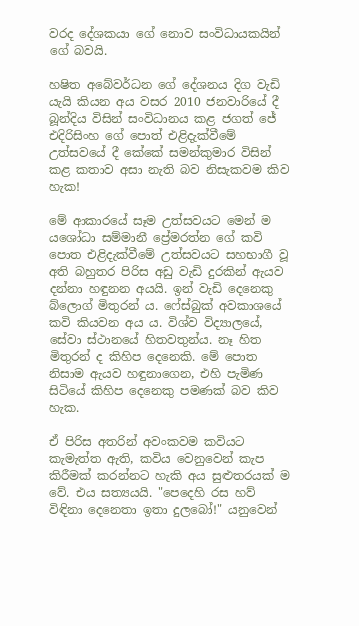වරද දේශකයා ගේ නොව සංවිධායකයින් ගේ බවයි.

හෂිත අබේවර්ධන ගේ දේශනය දිග වැඩි යැයි කියන අය වසර 2010 ජනවාරියේ දී බූන්දිය විසින් සංවිධානය කළ ජගත් ජේ එදිරිසිංහ ගේ පොත් එළිදැක්වීමේ උත්සවයේ දී කේකේ සමන්කුමාර විසින් කළ කතාව අසා නැති බව නිසැකවම කිව හැක!

මේ ආකාරයේ සෑම උත්සවයට මෙන් ම යශෝධා සම්මානී ප්‍රේමරත්න ගේ කවි පොත එළිදැක්වීමේ උත්සවයට සහභාගී වූ අති බහුතර පිරිස අඩු වැඩි දුරකින් ඇයව දන්නා හඳුනන අයයි. ඉන් වැඩි දෙනෙකු බ්ලොග් මිතුරන් ය. ෆේස්බුක් අවකාශයේ කවි කියවන අය ය. විශ්ව විද්‍යාලයේ, සේවා ස්ථානයේ හිතවතුන්ය. නෑ හිත මිතුරන් ද කිහිප දෙනෙකි. මේ පොත නිසාම ඇයව හඳුනාගෙන, එහි පැමිණ සිටියේ කිහිප දෙනෙකු පමණක් බව කිව හැක.

ඒ පිරිස අතරින් අවංකවම කවියට කැමැත්ත ඇති, කවිය වෙනුවෙන් කැප කිරීමක් කරන්නට හැකි අය සුළුතරයක් ම වේ. එය සත්‍යයයි. "පෙදෙහි රස හව් විඳිනා දෙනෙතා ඉතා දුලබෝ!" යනුවෙන්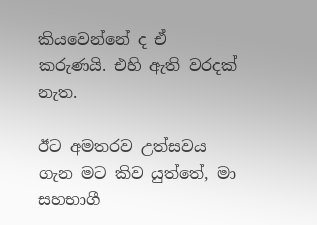කියවෙන්නේ ද ඒ කරුණයි. එහි ඇති වරදක් නැත.

ඊට අමතරව උත්සවය ගැන මට කිව යුත්තේ, මා සහභාගී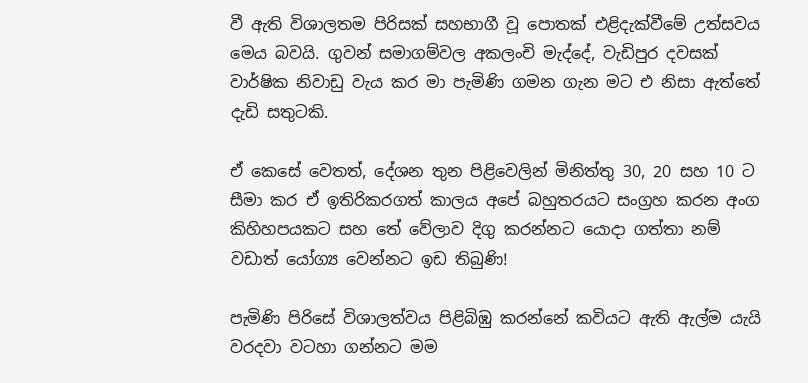වී ඇති විශාලතම පිරිසක් සහභාගී වූ පොතක් එළිදැක්වීමේ උත්සවය මෙය බවයි. ගුවන් සමාගම්වල අකලංචි මැද්දේ, වැඩිපුර දවසක් වාර්ෂික නිවාඩු වැය කර මා පැමිණි ගමන ගැන මට එ නිසා ඇත්තේ දැඩි සතුටකි.

ඒ කෙසේ වෙතත්, දේශන තුන පිළිවෙලින් මිනිත්තු 30, 20 සහ 10 ට සීමා කර ඒ ඉතිරිකරගත් කාලය අපේ බහුතරයට සංග්‍රහ කරන අංග කිහිහපයකට සහ තේ වේලාව දිගු කරන්නට යොදා ගත්තා නම් වඩාත් යෝග්‍ය වෙන්නට ඉඩ තිබුණි!

පැමිණි පිරිසේ විශාලත්වය පිළිබිඹු කරන්නේ කවියට ඇති ඇල්ම යැයි වරදවා වටහා ගන්නට මම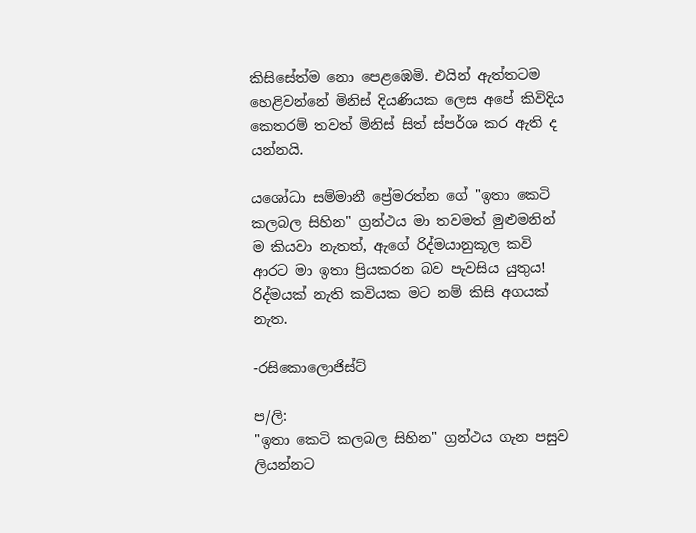කිසිසේත්ම නො පෙළඹෙමි. එයින් ඇත්තටම හෙළිවන්නේ මිනිස් දියණියක ලෙස අපේ කිවිදිය කෙතරම් තවත් මිනිස් සිත් ස්පර්ශ කර ඇති ද යන්නයි.

යශෝධා සම්මානී ප්‍රේමරත්න ගේ "ඉතා කෙටි කලබල සිහින" ග්‍රන්ථය මා තවමත් මුළුමනින් ම කියවා නැතත්, ඇගේ රිද්මයානුකූල කවි ආරට මා ඉතා ප්‍රියකරන බව පැවසිය යුතුය!
රිද්මයක් නැති කවියක මට නම් කිසි අගයක් නැත.

-රසිකොලොජිස්ට්

ප/ලි:
"ඉතා කෙටි කලබල සිහින" ග්‍රන්ථය ගැන පසුව ලියන්නට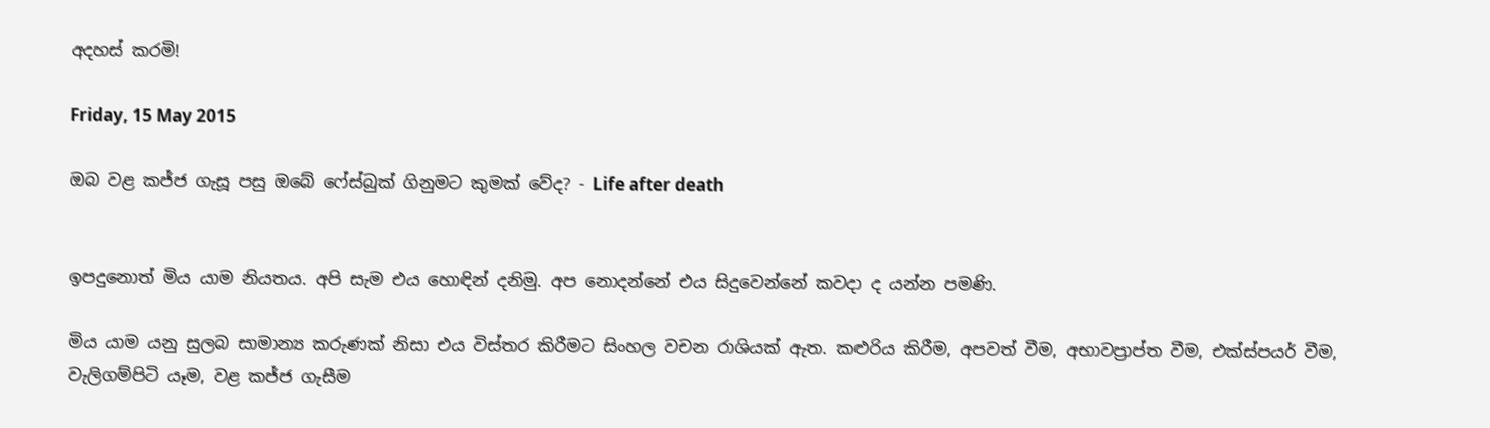අදහස් කරමි!

Friday, 15 May 2015

ඔබ වළ කජ්ජ ගැසූ පසු ඔබේ ෆේස්බුක් ගිනුමට කුමක් වේද? - Life after death


ඉපදුනොත් මිය යාම නියතය. අපි සැම එය හොඳින් දනිමු. අප නොදන්නේ එය සිදුවෙන්නේ කවදා ද යන්න පමණි.

මිය යාම යනු සුලබ සාමාන්‍ය කරුණක් නිසා එය විස්තර කිරීමට සිංහල වචන රාශියක් ඇත. කළුරිය කිරීම, අපවත් වීම, අභාවප්‍රාප්ත වීම, එක්ස්පයර් වීම, වැලිගම්පිටි යෑම, වළ කජ්ජ ගැසීම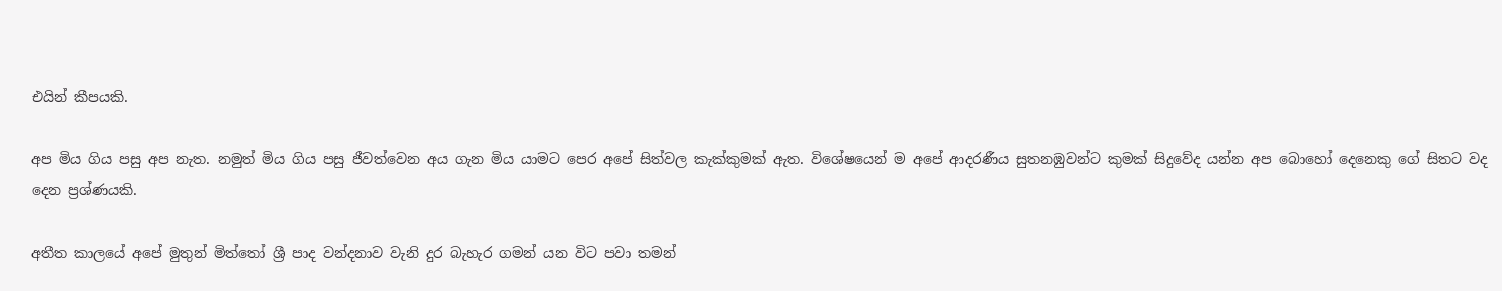එයින් කීපයකි.

අප මිය ගිය පසු අප නැත. නමුත් මිය ගිය පසු ජීවත්වෙන අය ගැන මිය යාමට පෙර අපේ සිත්වල කැක්කුමක් ඇත. විශේෂයෙන් ම අපේ ආදරණීය සුතනඹුවන්ට කුමක් සිදුවේද යන්න අප බොහෝ දෙනෙකු ගේ සිතට වද දෙන ප්‍රශ්ණයකි.

අතීත කාලයේ අපේ මුතුන් මිත්තෝ ශ්‍රී පාද වන්දනාව වැනි දුර බැහැර ගමන් යන විට පවා තමන්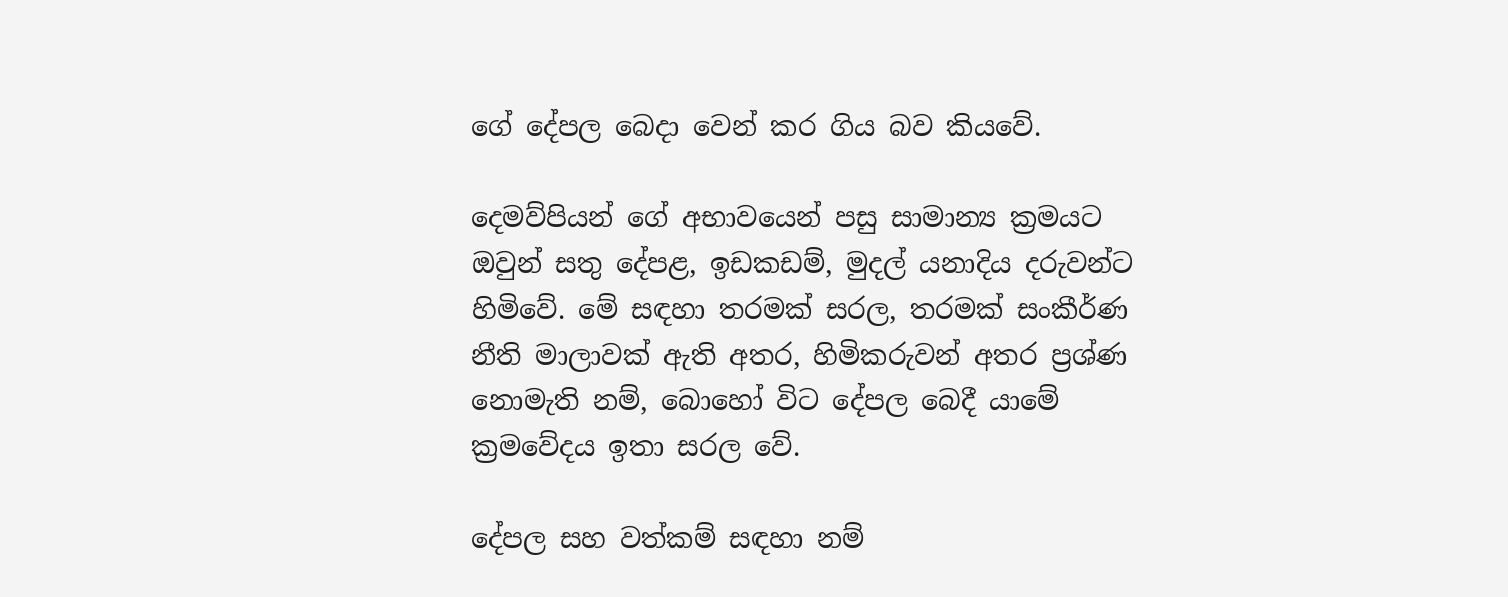ගේ දේපල බෙදා වෙන් කර ගිය බව කියවේ.

දෙමව්පියන් ගේ අභාවයෙන් පසු සාමාන්‍ය ක්‍රමයට ඔවුන් සතු දේපළ, ඉඩකඩම්, මුදල් යනාදිය දරුවන්ට හිමිවේ. මේ සඳහා තරමක් සරල, තරමක් සංකීර්ණ නීති මාලාවක් ඇති අතර, හිමිකරුවන් අතර ප්‍රශ්ණ නොමැති නම්, බොහෝ විට දේපල බෙදී යාමේ ක්‍රමවේදය ඉතා සරල වේ.

දේපල සහ වත්කම් සඳහා නම්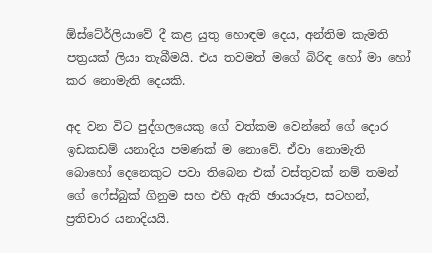ඕස්ටේ‍ර්ලියාවේ දී කළ යුතු හොඳම දෙය, අන්තිම කැමති පත්‍රයක් ලියා තැබීමයි. එය තවමත් මගේ බිරිඳ හෝ මා හෝ කර නොමැති දෙයකි.

අද වන විට පුද්ගලයෙකු ගේ වත්කම වෙන්නේ ගේ දොර ඉඩකඩම් යනාදිය පමණක් ම නොවේ. ඒවා නොමැති බොහෝ දෙනෙකුට පවා තිබෙන එක් වස්තුවක් නම් තමන් ගේ ෆේස්බුක් ගිනුම සහ එහි ඇති ඡායාරූප, සටහන්, ප්‍රතිචාර යනාදියයි.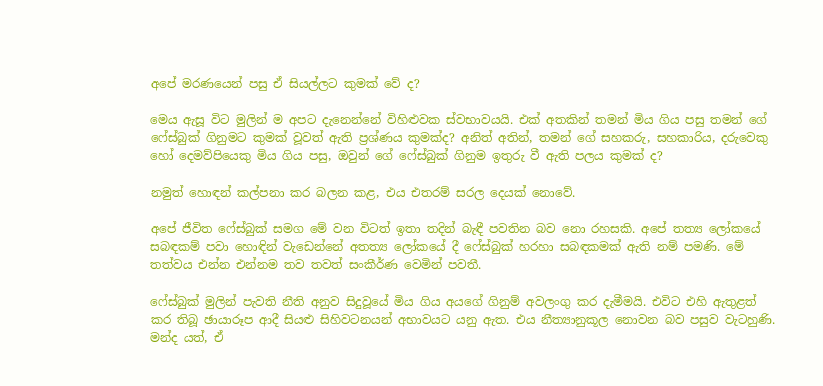අපේ මරණයෙන් පසු ඒ සියල්ලට කුමක් වේ ද?

මෙය ඇසූ විට මුලින් ම අපට දැනෙන්නේ විහිළුවක ස්වභාවයයි. එක් අතකින් තමන් මිය ගිය පසු තමන් ගේ ෆේස්බුක් ගිනුමට කුමක් වූවත් ඇති ප්‍රශ්ණය කුමක්ද? අනිත් අතින්, තමන් ගේ සහකරු, සහකාරිය, දරුවෙකු හෝ දෙමව්පියෙකු මිය ගිය පසු, ඔවුන් ගේ ෆේස්බුක් ගිනුම ඉතුරු වී ඇති පලය කුමක් ද?

නමුත් හොඳන් කල්පනා කර බලන කළ, එය එතරම් සරල දෙයක් නොවේ.

අපේ ජීවිත ෆේස්බුක් සමග මේ වන විටත් ඉතා තදින් බැඳී පවතින බව නො රහසකි. අපේ තත්‍ය ලෝකයේ සබඳකම් පවා හොඳින් වැඩෙන්නේ අතත්‍ය ලෝකයේ දී ෆේස්බුක් හරහා සබඳකමක් ඇති නම් පමණි. මේ තත්වය එන්න එන්නම තව තවත් සංකීර්ණ වෙමින් පවතී.

ෆේස්බුක් මුලින් පැවති නීති අනුව සිදුවූයේ මිය ගිය අයගේ ගිනුම් අවලංගු කර දැමීමයි. එවිට එහි ඇතුළත් කර තිබූ ඡායාරූප ආදී සියළු සිහිවටනයන් අභාවයට යනු ඇත. එය නීත්‍යානුකූල නොවන බව පසුව වැටහුණි. මන්ද යත්, ඒ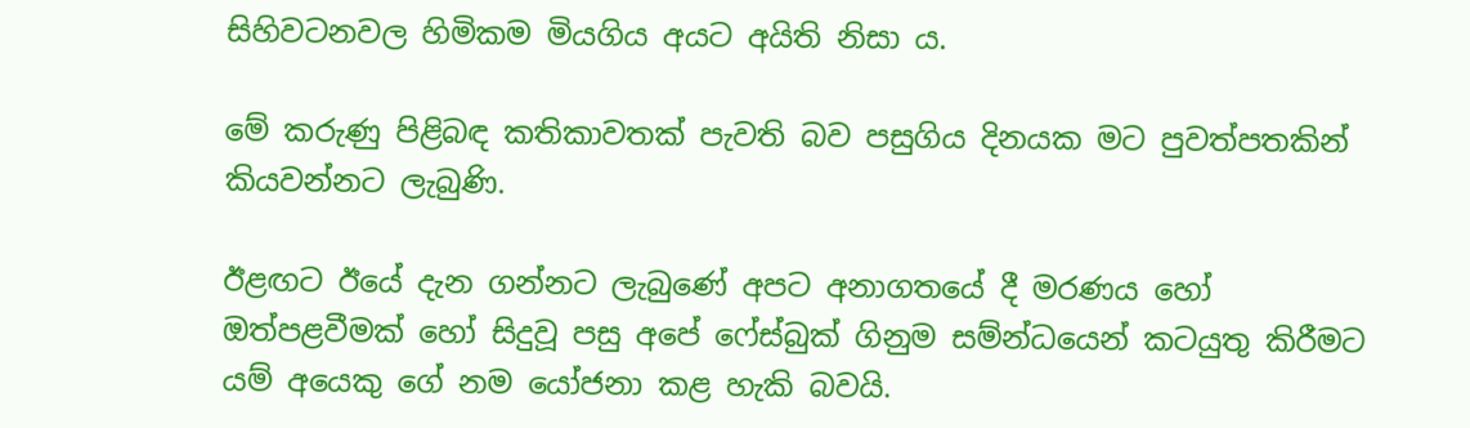සිහිවටනවල හිමිකම මියගිය අයට අයිති නිසා ය.

මේ කරුණු පිළිබඳ කතිකාවතක් පැවති බව පසුගිය දිනයක මට පුවත්පතකින් කියවන්නට ලැබුණි.

ඊළඟට ඊයේ දැන ගන්නට ලැබුණේ අපට අනාගතයේ දී මරණය හෝ ඔත්පළවීමක් හෝ සිදුවූ පසු අපේ ෆේස්බුක් ගිනුම සම්න්ධයෙන් කටයුතු කිරීමට යම් අයෙකු ගේ නම යෝජනා කළ හැකි බවයි.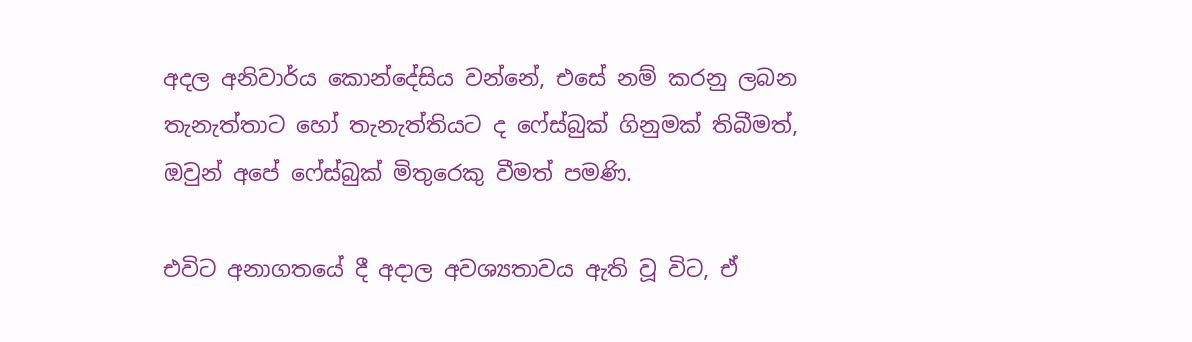අදල අනිවාර්ය කොන්දේසිය වන්නේ, එසේ නම් කරනු ලබන තැනැත්තාට හෝ තැනැත්තියට ද ෆේස්බුක් ගිනුමක් තිබීමත්, ඔවුන් අපේ ෆේස්බුක් මිතුරෙකු වීමත් පමණි.

එවිට අනාගතයේ දී අදාල අවශ්‍යතාවය ඇති වූ විට, ඒ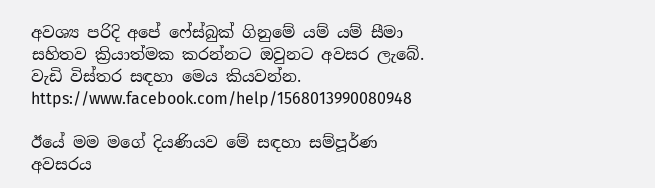අවශ්‍ය පරිදි අපේ ෆේස්බුක් ගිනුමේ යම් යම් සීමා සහිතව ක්‍රියාත්මක කරන්නට ඔවුනට අවසර ලැබේ. වැඩි විස්තර සඳහා මෙය කියවන්න. https://www.facebook.com/help/1568013990080948

ඊයේ මම මගේ දියණියව මේ සඳහා සම්පූර්ණ අවසරය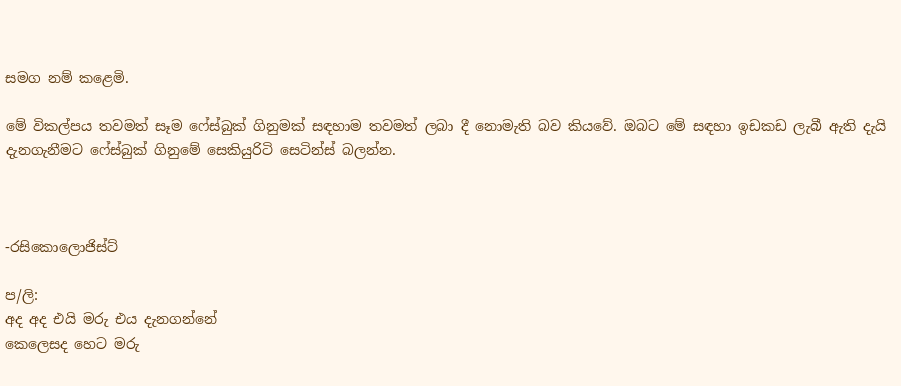සමග නම් කළෙමි.

මේ විකල්පය තවමත් සෑම ෆේස්බුක් ගිනුමක් සඳහාම තවමත් ලබා දී නොමැති බව කියවේ. ඔබට මේ සඳහා ඉඩකඩ ලැබී ඇති දැයි දැනගැනීමට ෆේස්බුක් ගිනුමේ සෙකියුරිටි සෙටින්ස් බලන්න.



-රසිකොලොජිස්ට්

ප/ලි:
අද අද එයි මරු එය දැනගන්නේ
කෙලෙසද හෙට මරු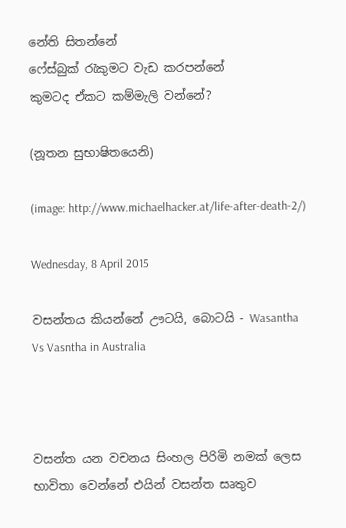නේති සිතන්නේ
ෆේස්බුක් රැකුමට වැඩ කරපන්නේ
කුමටද ඒකට කම්මැලි වන්නේ?

(නූතන සුභාෂිතයෙනි)

(image: http://www.michaelhacker.at/life-after-death-2/)

Wednesday, 8 April 2015

වසන්තය කියන්නේ ඌටයි, බොටයි - Wasantha Vs Vasntha in Australia



වසන්ත යන වචනය සිංහල පිරිමි නමක් ලෙස භාවිතා වෙන්නේ එයින් වසන්ත සෘතුව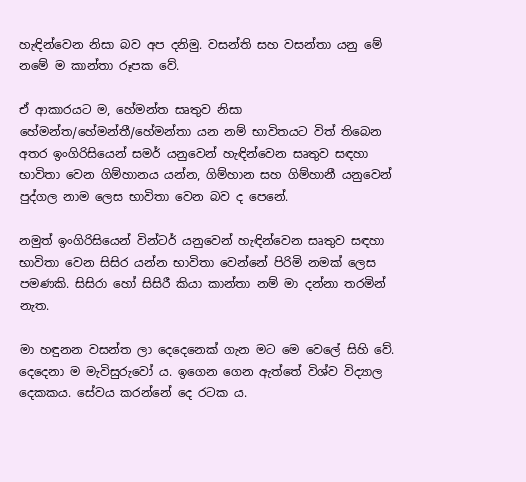හැඳින්වෙන නිසා බව අප දනිමු. වසන්ති සහ වසන්තා යනු මේ නමේ ම කාන්තා රූපක වේ.

ඒ ආකාරයට ම, හේමන්ත සෘතුව නිසා හේමන්ත/හේමන්තී/හේමන්තා යන නම් භාවිතයට විත් තිබෙන අතර ඉංගිරිසියෙන් සමර් යනුවෙන් හැඳින්වෙන සෘතුව සඳහා භාවිතා වෙන ගිම්හානය යන්න, ගිම්හාන සහ ගිම්හානී යනුවෙන් පුද්ගල නාම ලෙස භාවිතා වෙන බව ද පෙනේ.

නමුත් ඉංගිරිසියෙන් වින්ටර් යනුවෙන් හැඳින්වෙන සෘතුව සඳහා භාවිතා වෙන සිසිර යන්න භාවිතා වෙන්නේ පිරිමි නමක් ලෙස පමණකි. සිසිරා හෝ සිසිරී කියා කාන්තා නම් මා දන්නා තරමින් නැත.

මා හඳුනන වසන්ත ලා දෙදෙනෙක් ගැන මට මෙ වෙලේ සිහි වේ. දෙදෙනා ම මැවිසුරුවෝ ය. ඉගෙන ගෙන ඇත්තේ විශ්ව විද්‍යාල දෙකකය. සේවය කරන්නේ දෙ රටක ය.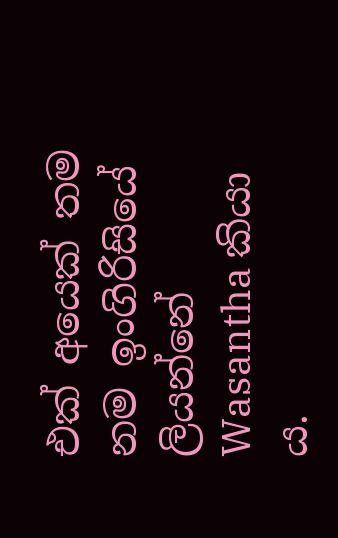එක් අයෙක් තම නම ඉංගිරිසියේ ලියන්නේ Wasantha කියා ය.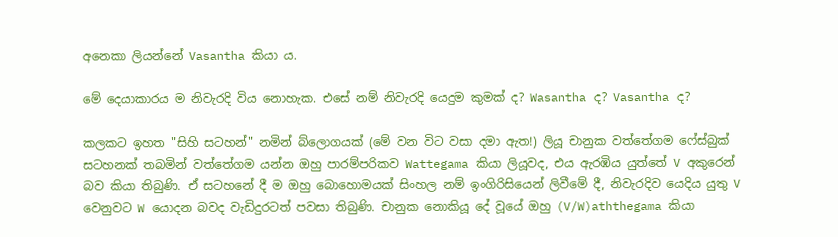අනෙකා ලියන්නේ Vasantha කියා ය.

මේ දෙයාකාරය ම නිවැරදි විය නොහැක. එසේ නම් නිවැරදි යෙදුම කුමක් ද? Wasantha ද? Vasantha ද?

කලකට ඉහත "සිහි සටහන්" නමින් බ්ලොගයක් (මේ වන විට වසා දමා ඇත!) ලියූ චානුක වත්තේගම ෆේස්බුක් සටහනක් තබමින් වත්තේගම යන්න ඔහු පාරම්පරිකව Wattegama කියා ලියූවද, එය ඇරඹිය යුත්තේ V අකුරෙන් බව කියා තිබුණි. ඒ සටහනේ දී ම ඔහු බොහොමයක් සිංහල නම් ඉංගිරිසියෙන් ලිවීමේ දී, නිවැරදිව යෙදිය යුතු V වෙනුවට W යොදන බවද වැඩිදුරටත් පවසා තිබුණි. චානුක නොකියූ දේ වූයේ ඔහු (V/W)aththegama කියා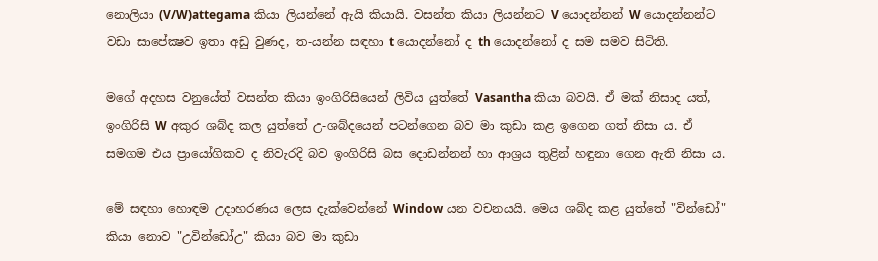නොලියා (V/W)attegama කියා ලියන්නේ ඇයි කියායි. වසන්ත කියා ලියන්නට V යොදන්නන් W යොදන්නන්ට වඩා සාපේක්‍ෂව ඉතා අඩු වුණද, ත-යන්න සඳහා t යොදන්නෝ ද th යොදන්නෝ ද සම සමව සිටිති.

මගේ අදහස වනුයේත් වසන්ත කියා ඉංගිරිසියෙන් ලිවිය යුත්තේ Vasantha කියා බවයි. ඒ මක් නිසාද යත්, ඉංගිරිසි W අකුර ශබ්ද කල යුත්තේ උ-ශබ්දයෙන් පටන්ගෙන බව මා කුඩා කළ ඉගෙන ගත් නිසා ය. ඒ සමගම එය ප්‍රායෝගිකව ද නිවැරදි බව ඉංගිරිසි බස දොඩන්නන් හා ආශ්‍රය තුළින් හඳුනා ගෙන ඇති නිසා ය.

මේ සඳහා හොඳම උදාහරණය ලෙස දැක්වෙන්නේ Window යන වචනයයි. මෙය ශබ්ද කළ යුත්තේ "වින්ඩෝ" කියා නොව "උවින්ඩෝඋ" කියා බව මා කුඩා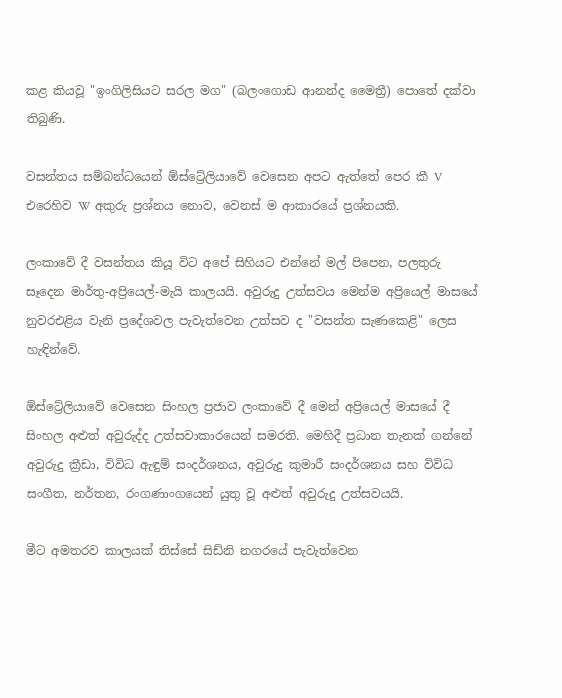කළ කියවූ "ඉංගිලිසියට සරල මග" (බලංගොඩ ආනන්ද මෛත්‍රී) පොතේ දක්වා තිබුණි.

වසන්තය සම්බන්ධයෙන් ඕස්ට්‍රේලියාවේ වෙසෙන අපට ඇත්තේ පෙර කී V එරෙහිව W අකුරු ප්‍රශ්නය නොව, වෙනස් ම ආකාරයේ ප්‍රශ්නයකි.

ලංකාවේ දී වසන්තය කියූ විට අපේ සිහියට එන්නේ මල් පිපෙන, පලතුරු සෑදෙන මාර්තු-අප්‍රියෙල්-මැයි කාලයයි. අවුරුදු උත්සවය මෙන්ම අප්‍රියෙල් මාසයේ නුවරඑළිය වැනි ප්‍රදේශවල පැවැත්වෙන උත්සව ද "වසන්ත සැණකෙළි" ලෙස හැඳින්වේ.

ඕස්ට්‍රේලියාවේ වෙසෙන සිංහල ප්‍රජාව ලංකාවේ දී මෙන් අප්‍රියෙල් මාසයේ දී සිංහල අළුත් අවුරුද්ද උත්සවාකාරයෙන් සමරති. මෙහිදී ප්‍රධාන තැනක් ගන්නේ අවුරුදු ක්‍රීඩා, විවිධ ඇඳුම් සංදර්ශනය, අවුරුදු කුමාරී සංදර්ශනය සහ විවිධ සංගීත, නර්තන, රංගණාංගයෙන් යුතු වූ අළුත් අවුරුදු උත්සවයයි.

මීට අමතරව කාලයක් තිස්සේ සිඩ්නි නගරයේ පැවැත්වෙන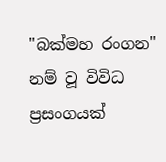"බක්මහ රංගන" නම් වූ විවිධ ප්‍රසංගයක්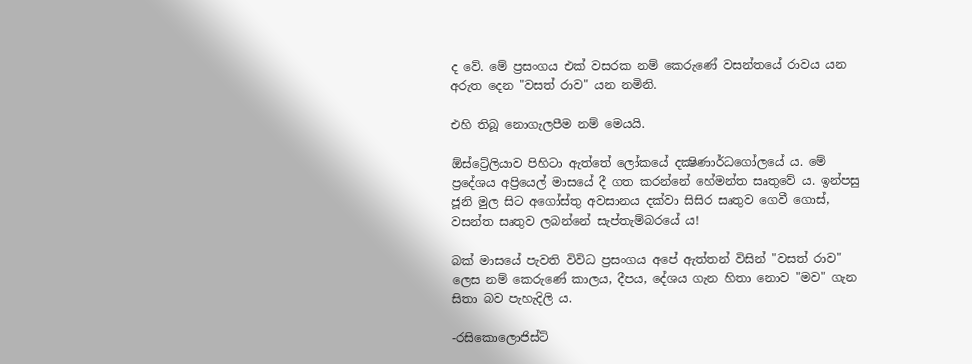ද වේ. මේ ප්‍රසංගය එක් වසරක නම් කෙරුණේ වසන්තයේ රාවය යන අරුත දෙන "වසත් රාව" යන නමිනි.

එහි තිබූ නොගැලපීම නම් මෙයයි.

ඕස්ට්‍රේලියාව පිහිටා ඇත්තේ ලෝකයේ දක්‍ෂිණාර්ධගෝලයේ ය. මේ ප්‍රදේශය අප්‍රියෙල් මාසයේ දී ගත කරන්නේ හේමන්ත සෘතුවේ ය. ඉන්පසු ජූනි මුල සිට අගෝස්තු අවසානය දක්වා සිසිර සෘතුව ගෙවී ගොස්, වසන්ත සෘතුව ලබන්නේ සැප්තැම්බරයේ ය!

බක් මාසයේ පැවති විවිධ ප්‍රසංගය අපේ ඇත්තන් විසින් "වසත් රාව" ලෙස නම් කෙරුණේ කාලය, දීපය, දේශය ගැන හිතා නොව "මව" ගැන සිතා බව පැහැදිලි ය.

-රසිකොලොජිස්ට්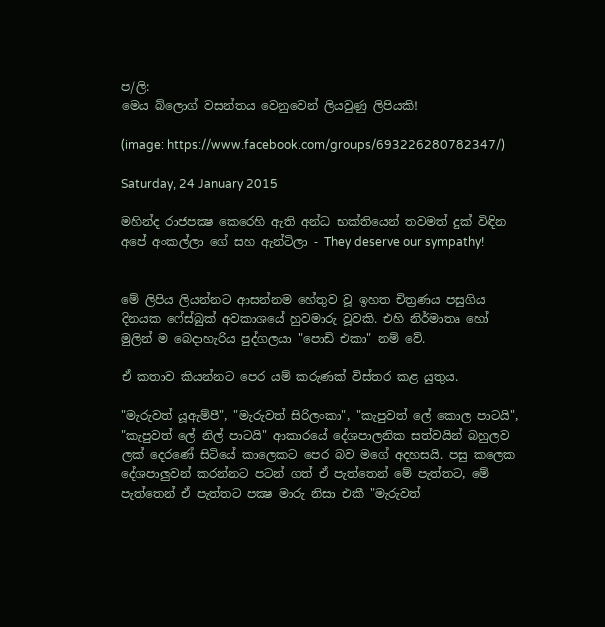ප/ලි:
මෙය බ්ලොග් වසන්තය වෙනුවෙන් ලියවුණු ලිපියකි!

(image: https://www.facebook.com/groups/693226280782347/)

Saturday, 24 January 2015

මහින්ද රාජපක්‍ෂ කෙරෙහි ඇති අන්ධ භක්තියෙන් තවමත් දුක් විඳින අපේ අංකල්ලා ගේ සහ ඇන්ටිලා - They deserve our sympathy!


මේ ලිපිය ලියන්නට ආසන්නම හේතුව වූ ඉහත චිත්‍රණය පසුගිය දිනයක ෆේස්බුක් අවකාශයේ හුවමාරු වූවකි. එහි නිර්මාතෘ හෝ මුලින් ම බෙදාහැරිය පුද්ගලයා "පොඩි එකා" නම් වේ.

ඒ කතාව කියන්නට පෙර යම් කරුණක් විස්තර කළ යුතුය.

"මැරුවත් යූඇම්පී", "මැරුවත් සිරිලංකා", "කැපුවත් ලේ කොල පාටයි", "කැපුවත් ලේ නිල් පාටයි" ආකාරයේ දේශපාලනික සත්වයින් බහුලව ලක් දෙරණේ සිටියේ කාලෙකට පෙර බව මගේ අදහසයි. පසු කලෙක දේශපාලුවන් කරන්නට පටන් ගත් ඒ පැත්තෙන් මේ පැත්තට, මේ පැත්තෙන් ඒ පැත්තට පක්‍ෂ මාරු නිසා එකී "මැරුවත්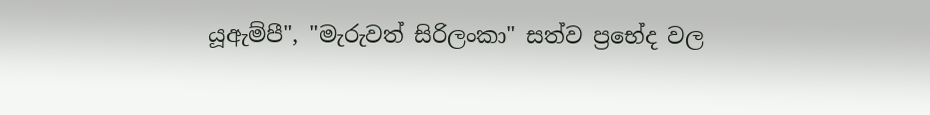යූඇම්පී", "මැරුවත් සිරිලංකා" සත්ව ප්‍රභේද වල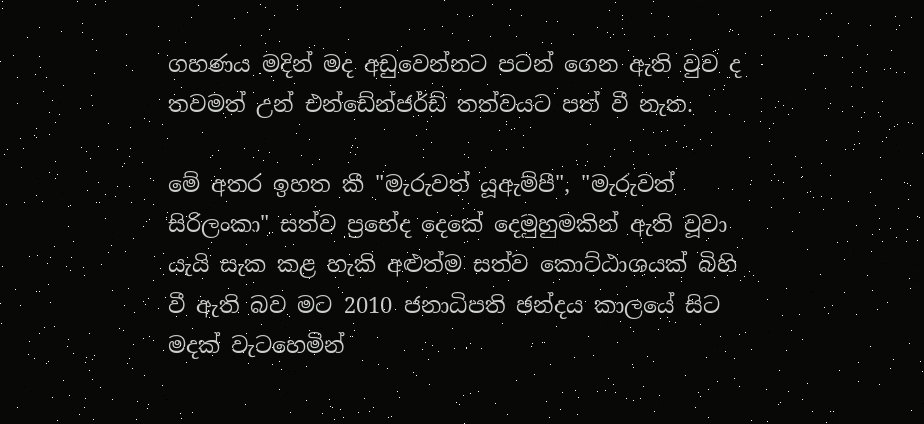ගහණය මදින් මද අඩුවෙන්නට පටන් ගෙන ඇති වුව ද තවමත් උන් එන්ඩේන්ජර්ඩ් තත්වයට පත් වී නැත.

මේ අතර ඉහත කී "මැරුවත් යූඇම්පී", "මැරුවත් සිරිලංකා" සත්ව ප්‍රභේද දෙකේ දෙමුහුමකින් ඇති වූවා යැයි සැක කළ හැකි අළුත්ම සත්ව කොට්ඨාශයක් බිහි වී ඇති බව මට 2010 ජනාධිපති ඡන්දය කාලයේ සිට මදක් වැටහෙමින්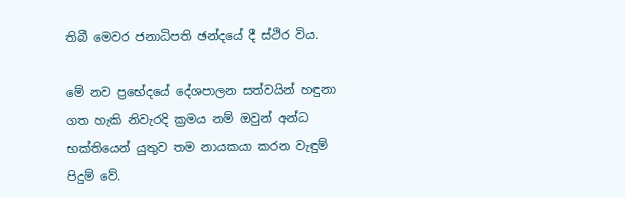තිබී මෙවර ජනාධිපති ඡන්දයේ දී ස්ථිර විය.

මේ නව ප්‍රභේදයේ දේශපාලන සත්වයින් හඳුනා ගත හැකි නිවැරදි ක්‍රමය නම් ඔවුන් අන්ධ භක්තියෙන් යුතුව තම නායකයා කරන වැඳුම් පිදුම් වේ.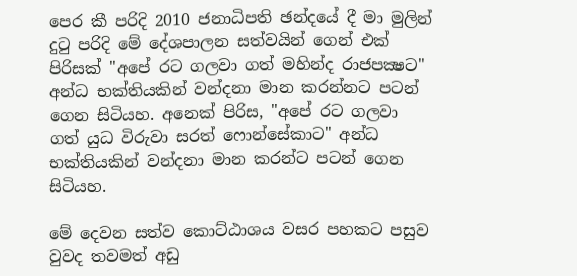පෙර කී පරිදි 2010 ජනාධිපති ඡන්දයේ දී මා මුලින් දුටු පරිදි මේ දේශපාලන සත්වයින් ගෙන් එක් පිරිසක් "අපේ රට ගලවා ගත් මහින්ද රාජපක්‍ෂට" අන්ධ භක්තියකින් වන්දනා මාන කරන්නට පටන් ගෙන සිටියහ. අනෙක් පිරිස, "අපේ රට ගලවා ගත් යුධ විරුවා සරත් ෆොන්සේකාට" අන්ධ භක්තියකින් වන්දනා මාන කරන්ට පටන් ගෙන සිටියහ.

මේ දෙවන සත්ව කොට්ඨාශය වසර පහකට පසුව වුවද තවමත් අඩු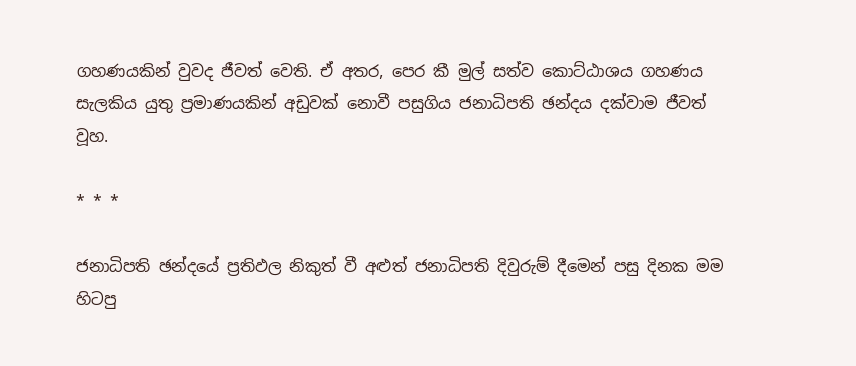ගහණයකින් වුවද ජීවත් වෙති. ඒ අතර, පෙර කී මුල් සත්ව කොට්ඨාශය ගහණය සැලකිය යුතු ප්‍රමාණයකින් අඩුවක් නොවී පසුගිය ජනාධිපති ඡන්දය දක්වාම ජීවත් වූහ.

* * *

ජනාධිපති ඡන්දයේ ප්‍රතිඵල නිකුත් වී අළුත් ජනාධිපති දිවුරුම් දීමෙන් පසු දිනක මම හිටපු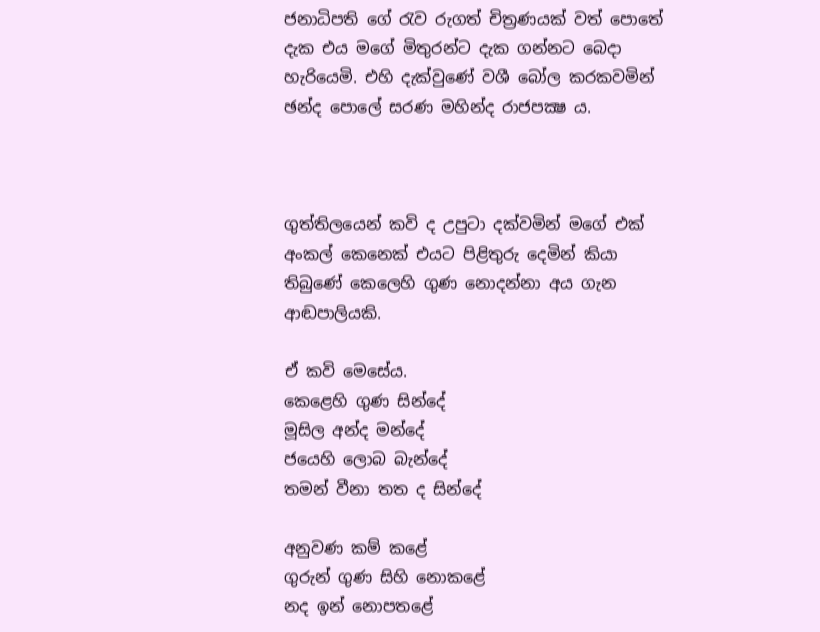ජනාධිපති ගේ රැව රුගත් චිත්‍රණයක් වත් පොතේ දැක එය මගේ මිතුරන්ට දැක ගන්නට බෙදා හැරියෙමි. එහි දැක්වුණේ වශී බෝල කරකවමින් ඡන්ද පොලේ සරණ මහින්ද රාජපක්‍ෂ ය.



ගුත්තිලයෙන් කවි ද උපුටා දක්වමින් මගේ එක් අංකල් කෙනෙක් එයට පිළිතුරු දෙමින් කියා තිබුණේ කෙලෙහි ගුණ නොදන්නා අය ගැන ආඬපාලියකි.

ඒ කවි මෙසේය.
කෙළෙහි ගුණ සින්දේ
මූසිල අන්ද මන්දේ
ජයෙහි ලොබ බැන්දේ
තමන් වීනා තත ද සින්දේ

අනුවණ කම් කළේ
ගුරුන් ගුණ සිහි නොකළේ
නද ඉන් නොපතළේ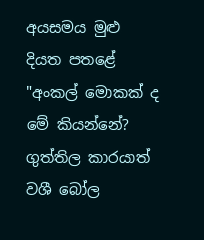අයසමය මුළු දියත පතළේ
"අංකල් මොකක් ද මේ කියන්නේ? ගුත්තිල කාරයාත් වශී බෝල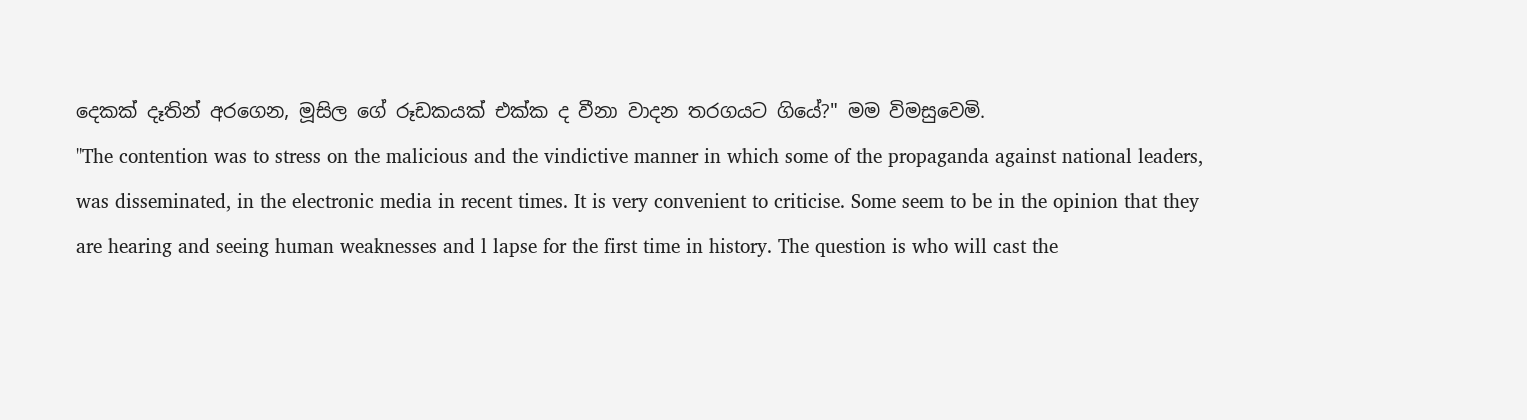දෙකක් දෑතින් අරගෙන, මූසිල ගේ රූඩකයක් එක්ක ද වීනා වාදන තරගයට ගියේ?" මම විමසුවෙමි.
"The contention was to stress on the malicious and the vindictive manner in which some of the propaganda against national leaders, was disseminated, in the electronic media in recent times. It is very convenient to criticise. Some seem to be in the opinion that they are hearing and seeing human weaknesses and l lapse for the first time in history. The question is who will cast the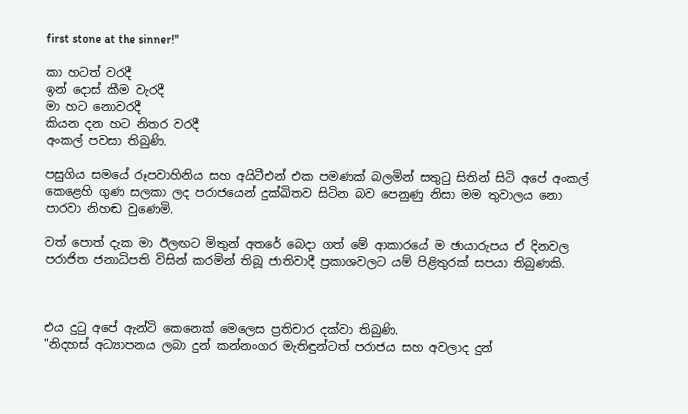first stone at the sinner!"

කා හටත් වරදී
ඉන් දොස් කීම වැරදී
මා හට නොවරදී
කියන දන හට නිතර වරදී
අංකල් පවසා තිබුණි.

පසුගිය සමයේ රූපවාහිනිය සහ අයිටීඑන් එක පමණක් බලමින් සතුටු සිතින් සිටි අපේ අංකල් කෙළෙහි ගුණ සලකා ලද පරාජයෙන් දුක්ඛිතව සිටින බව පෙනුණු නිසා මම තුවාලය නො පාරවා නිහඬ වුණෙමි.

වත් පොත් දැක මා ඊලඟට මිතුන් අතරේ බෙදා ගත් මේ ආකාරයේ ම ඡායාරුපය ඒ දිනවල පරාජිත ජනාධිපති විසින් කරමින් තිබූ ජාතිවාදී ප්‍රකාශවලට යම් පිළිතුරක් සපයා තිබුණකි.



එය දුටු අපේ ඇන්ටි කෙනෙක් මෙලෙස ප්‍රතිචාර දක්වා තිබුණි.
"නිදහස් අධ්‍යාපනය ලබා දුන් කන්නංගර මැතිඳුන්ටත් පරාජය සහ අවලාද දුන්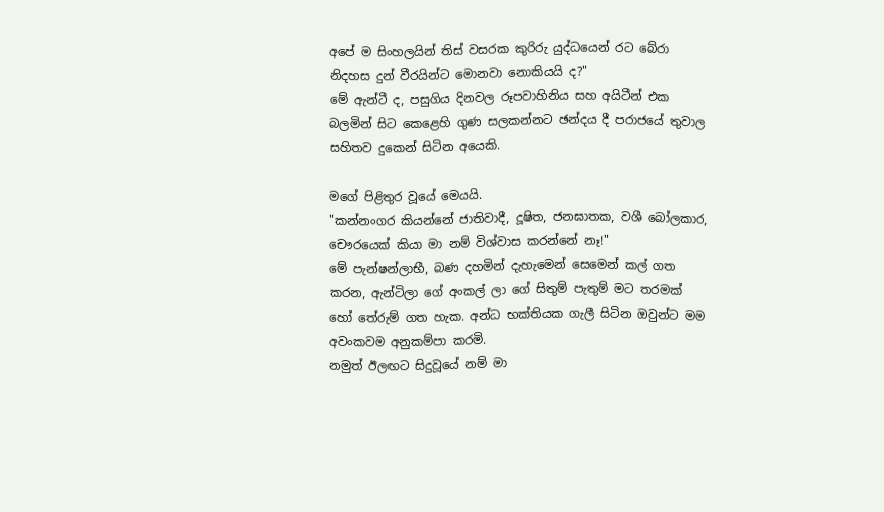අපේ ම සිංහලයින් තිස් වසරක කුරිරු යුද්ධයෙන් රට බේරා නිදහස දුන් වීරයින්ට මොනවා නොකියයි ද?"
මේ ඇන්ටී ද, පසුගිය දිනවල රූපවාහිනිය සහ අයිටීන් එක බලමින් සිට කෙළෙහි ගුණ සලකන්නට ඡන්දය දී පරාජයේ තුවාල සහිතව දුකෙන් සිටින අයෙකි.

මගේ පිළිතුර වූයේ මෙයයි.
"කන්නංගර කියන්නේ ජාතිවාදී, දූෂිත, ජනඝාතක, වශී බෝලකාර, චෞරයෙක් කියා මා නම් විශ්වාස කරන්නේ නෑ!"
මේ පැන්ෂන්ලාභී, බණ දහමින් දැහැමෙන් සෙමෙන් කල් ගත කරන, ඇන්ටිලා ගේ අංකල් ලා ගේ සිතුම් පැතුම් මට තරමක් හෝ තේරුම් ගත හැක. අන්ධ භක්තියක ගැලී සිටින ඔවුන්ට මම අවංකවම අනුකම්පා කරමි.
නමුත් ඊලඟට සිදුවූයේ නම් මා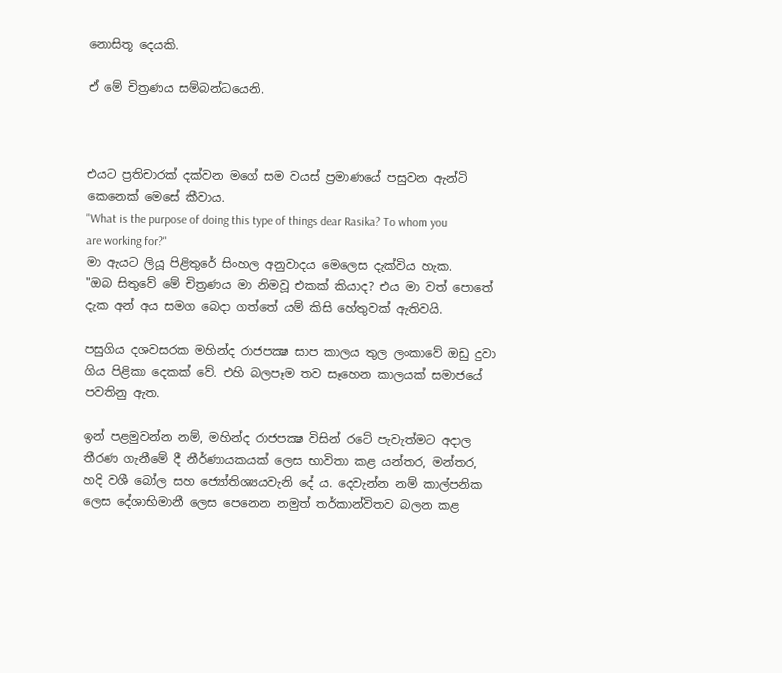නොසිතූ දෙයකි.

ඒ මේ චිත්‍රණය සම්බන්ධයෙනි.



එයට ප්‍රතිචාරක් දක්වන මගේ සම වයස් ප්‍රමාණයේ පසුවන ඇන්ටි කෙනෙක් මෙසේ කීවාය.
"What is the purpose of doing this type of things dear Rasika? To whom you are working for?"
මා ඇයට ලියූ පිළිතුරේ සිංහල අනුවාදය මෙලෙස දැක්විය හැක.
"ඔබ සිතුවේ මේ චිත්‍රණය මා නිමවූ එකක් කියාද? එය මා වත් පොතේ දැක අන් අය සමග බෙදා ගත්තේ යම් කිසි හේතුවක් ඇතිවයි.

පසුගිය දශවසරක මහින්ද රාජපක්‍ෂ සාප කාලය තුල ලංකාවේ ඔඩු දුවා ගිය පිළිකා දෙකක් වේ. එහි බලපෑම තව සෑහෙන කාලයක් සමාජයේ පවතිනු ඇත.

ඉන් පළමුවන්න නම්, මහින්ද රාජපක්‍ෂ විසින් රටේ පැවැත්මට අදාල තීරණ ගැනීමේ දී නීර්ණායකයක් ලෙස භාවිතා කළ යන්තර, මන්තර, හදි වශී බෝල සහ ජ්‍යෝතිශ්‍යයවැනි දේ ය. දෙවැන්න නම් කාල්පනික ලෙස දේශාභිමානී ලෙස පෙනෙන නමුත් තර්කාන්විතව බලන කළ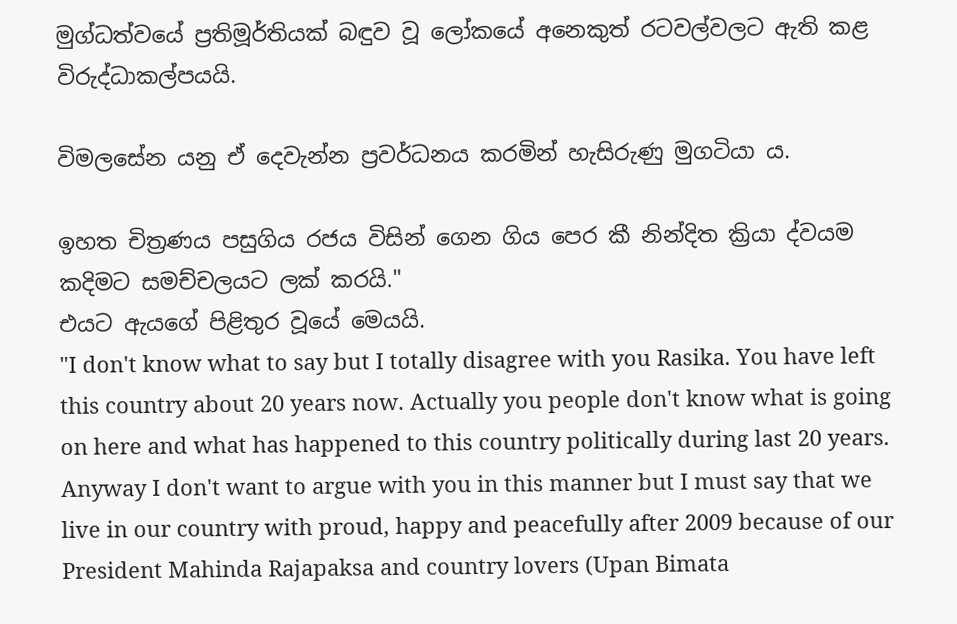මුග්ධත්වයේ ප්‍රතිමූර්තියක් බඳුව වූ ලෝකයේ අනෙකුත් රටවල්වලට ඇති කළ විරුද්ධාකල්පයයි.

විමලසේන යනු ඒ දෙවැන්න ප්‍රවර්ධනය කරමින් හැසිරුණු මුගටියා ය.

ඉහත චිත්‍රණය පසුගිය රජය විසින් ගෙන ගිය පෙර කී නින්දිත ක්‍රියා ද්වයම කදිමට සමච්චලයට ලක් කරයි."
එයට ඇයගේ පිළිතුර වූයේ මෙයයි.
"I don't know what to say but I totally disagree with you Rasika. You have left this country about 20 years now. Actually you people don't know what is going on here and what has happened to this country politically during last 20 years. Anyway I don't want to argue with you in this manner but I must say that we live in our country with proud, happy and peacefully after 2009 because of our President Mahinda Rajapaksa and country lovers (Upan Bimata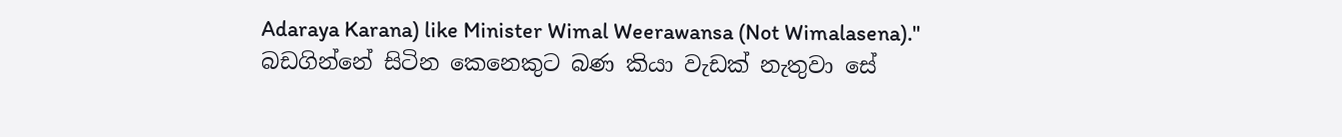Adaraya Karana) like Minister Wimal Weerawansa (Not Wimalasena)."
බඩගින්නේ සිටින කෙනෙකුට බණ කියා වැඩක් නැතුවා සේ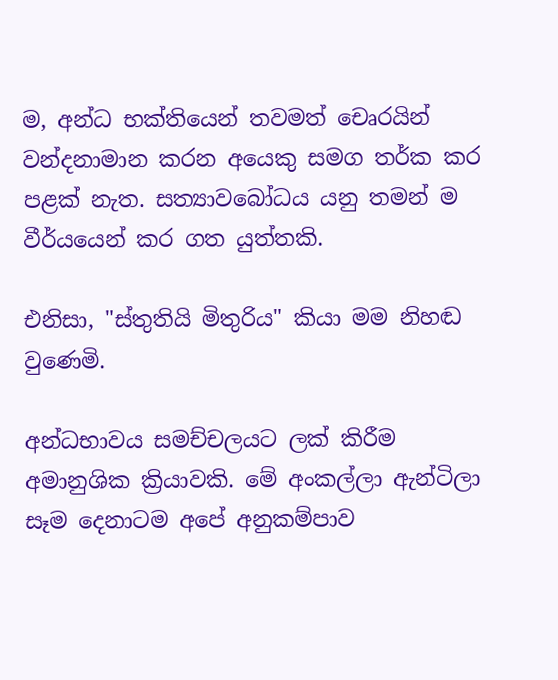ම, අන්ධ භක්තියෙන් තවමත් චෙෘරයින් වන්දනාමාන කරන අයෙකු සමග තර්ක කර පළක් නැත. සත්‍යාවබෝධය යනු තමන් ම වීර්යයෙන් කර ගත යුත්තකි.

එනිසා, "ස්තුතියි මිතුරිය" කියා මම නිහඬ වුණෙමි.

අන්ධභාවය සමච්චලයට ලක් කිරීම අමානුශික ක්‍රියාවකි. මේ අංකල්ලා ඇන්ටිලා සෑම දෙනාටම අපේ අනුකම්පාව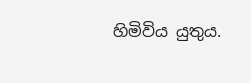හිමිවිය යුතුය.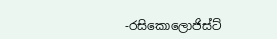-රසිකොලොජිස්ට්